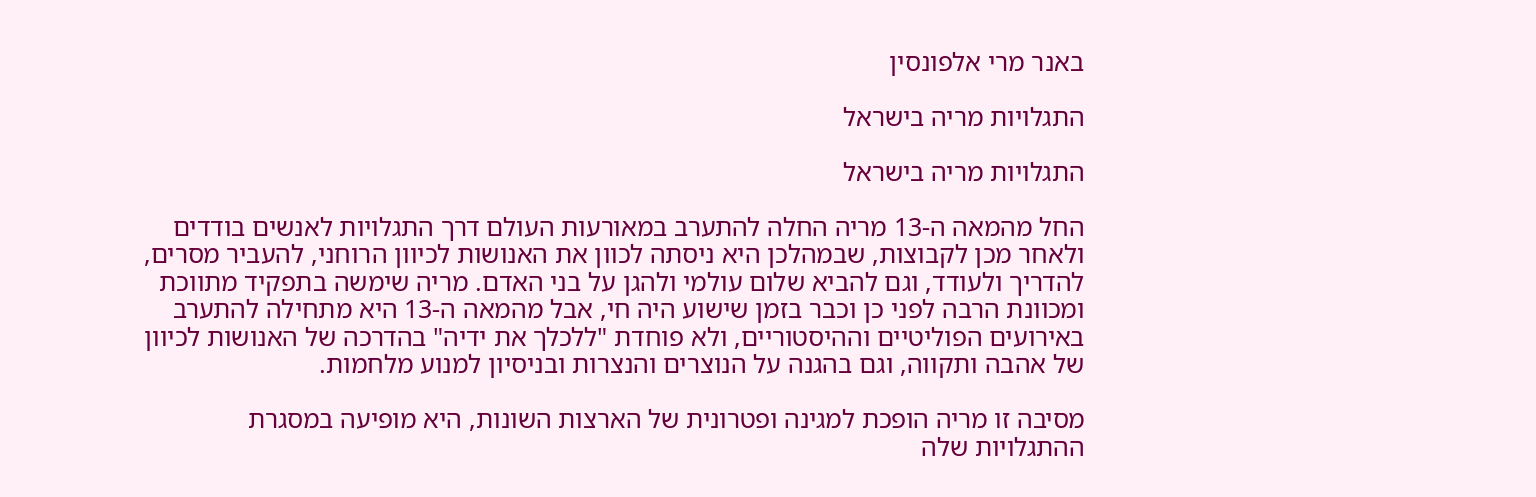באנר מרי אלפונסין

התגלויות מריה בישראל

התגלויות מריה בישראל

החל מהמאה ה-13 מריה החלה להתערב במאורעות העולם דרך התגלויות לאנשים בודדים ולאחר מכן לקבוצות, שבמהלכן היא ניסתה לכוון את האנושות לכיוון הרוחני, להעביר מסרים, להדריך ולעודד, וגם להביא שלום עולמי ולהגן על בני האדם. מריה שימשה בתפקיד מתווכת ומכוונת הרבה לפני כן וכבר בזמן שישוע היה חי, אבל מהמאה ה-13 היא מתחילה להתערב באירועים הפוליטיים וההיסטוריים, ולא פוחדת "ללכלך את ידיה" בהדרכה של האנושות לכיוון של אהבה ותקווה, וגם בהגנה על הנוצרים והנצרות ובניסיון למנוע מלחמות.

מסיבה זו מריה הופכת למגינה ופטרונית של הארצות השונות, היא מופיעה במסגרת ההתגלויות שלה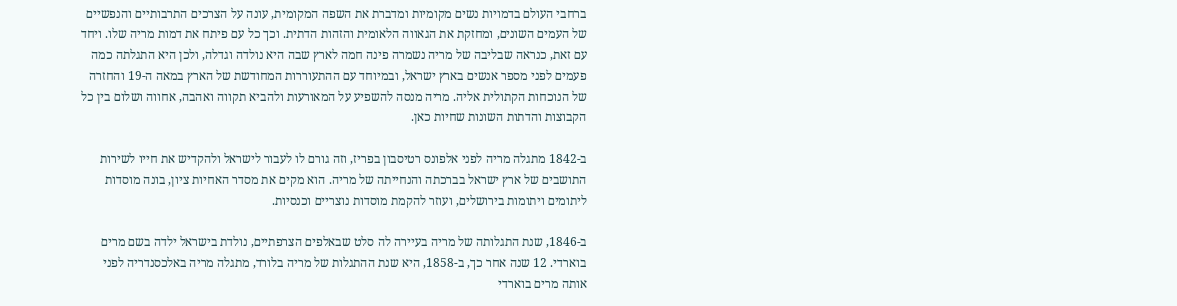ברחבי העולם בדמויות נשים מקומיות ומדברת את השפה המקומית, עונה על הצרכים התרבותיים והנפשיים של העמים השונים, ומחזקת את הגאווה הלאומית והזהות הדתית. וכך כל עם פיתח את דמות מריה שלו. ויחד עם זאת, כנראה שבליבה של מריה נשמרה פינה חמה לארץ שבה היא נולדה וגדלה, ולכן היא התגלתה כמה פעמים לפני מספר אנשים בארץ ישראל, ובמיוחד עם ההתעוררות המחודשת של הארץ במאה ה-19 והחזרה של הנוכחות הקתולית אליה. מריה מנסה להשפיע על המאורעות ולהביא תקווה ואהבה, אחווה ושלום בין כל הקבוצות והדתות השונות שחיות כאן.

ב-1842 מתגלה מריה לפני אלפונס רטיסבון בפריז, וזה גורם לו לעבור לישראל ולהקדיש את חייו לשירות התושבים של ארץ ישראל בברכתה והנחייתה של מריה. הוא מקים את מסדר האחיות ציון, בונה מוסדות ליתומים ויתומות בירושלים, ועוזר להקמת מוסדות נוצריים וכנסיות.

ב-1846, שנת התגלותה של מריה בעיירה לה סלט שבאלפים הצרפתיים, נולדת בישראל ילדה בשם מרים בוארדי. 12 שנה אחר כך, ב-1858, היא שנת ההתגלות של מריה בלורד, מתגלה מריה באלכסנדריה לפני אותה מרים בוארדי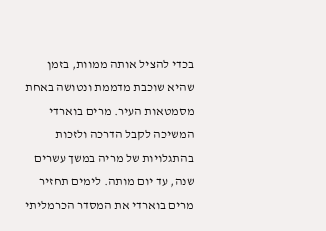בכדי להציל אותה ממוות, בזמן שהיא שוכבת מדממת ונטושה באחת מסמטאות העיר. מרים בוארדי המשיכה לקבל הדרכה ולזכות בהתגלויות של מריה במשך עשרים שנה, עד יום מותה. לימים תחזיר מרים בוארדי את המסדר הכרמליתי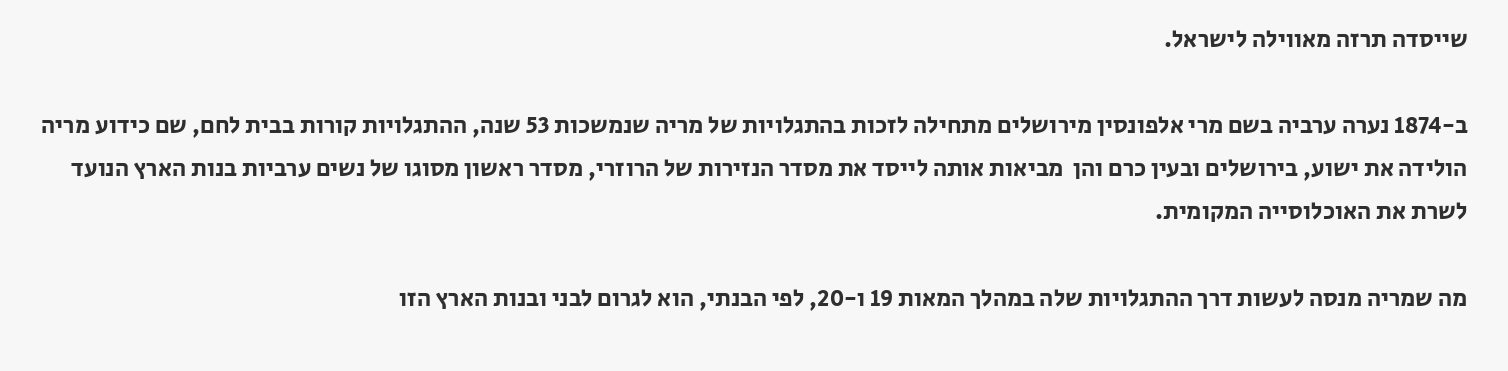שייסדה תרזה מאווילה לישראל.

ב-1874 נערה ערביה בשם מרי אלפונסין מירושלים מתחילה לזכות בהתגלויות של מריה שנמשכות 53 שנה, ההתגלויות קורות בבית לחם, שם כידוע מריה הולידה את ישוע, בירושלים ובעין כרם והן  מביאות אותה לייסד את מסדר הנזירות של הרוזרי, מסדר ראשון מסוגו של נשים ערביות בנות הארץ הנועד לשרת את האוכלוסייה המקומית.

מה שמריה מנסה לעשות דרך ההתגלויות שלה במהלך המאות 19 ו-20, לפי הבנתי, הוא לגרום לבני ובנות הארץ הזו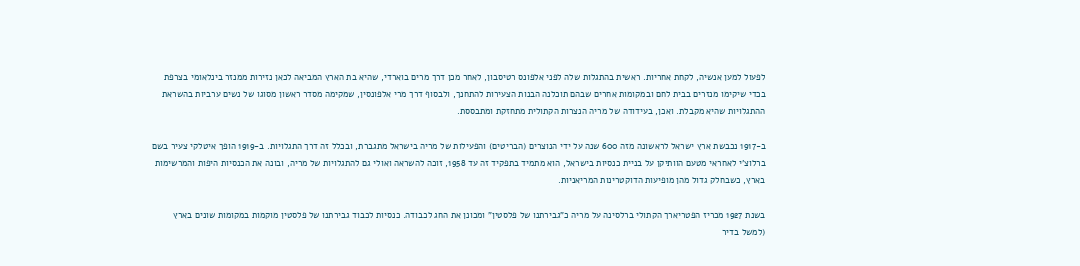לפעול למען אנשיה, לקחת אחריות. ראשית בהתגלות שלה לפני אלפונס רטיסבון, לאחר מכן דרך מרים בוארדי, שהיא בת הארץ המביאה לכאן נזירות ממנזר בינלאומי בצרפת בכדי שיקימו מנזרים בבית לחם ובמקומות אחרים שבהם תוכלנה הבנות הצעירות להתחנך, ולבסוף דרך מרי אלפונסין, שמקימה מסדר ראשון מסוגו של נשים ערביות בהשראת ההתגלויות שהיא מקבלת. ואכן, בעידודה של מריה הנצרות הקתולית מתחזקת ומתבססת.

ב-1917 נכבשת ארץ ישראל לראשונה מזה 600 שנה על ידי הנוצרים (הבריטים) והפעילות של מריה בישראל מתגברת, ובכלל זה דרך התגלויות. ב-1919 הופך איטלקי צעיר בשם ברלוצ'י לאחראי מטעם הוותיקן על בניית כנסיות בישראל, הוא מתמיד בתפקיד זה עד 1958, זוכה להשראה ואולי גם להתגלויות של מריה, ובונה את הכנסיות היפות והמרשימות בארץ, כשבחלק גדול מהן מופיעות הדוקטרינות המריאניות.

בשנת 1927 מכריז הפטריארך הקתולי ברלסינה על מריה כ"גבירתנו של פלסטין" ומכונן את החג לכבודה. כנסיות לכבוד גבירתנו של פלסטין מוקמות במקומות שונים בארץ (למשל בדיר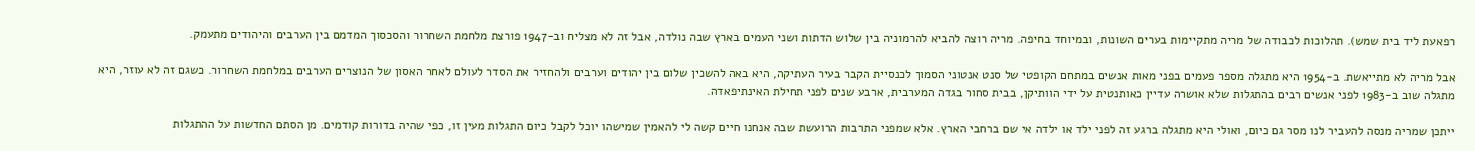רפאעת ליד בית שמש). תהלוכות לכבודה של מריה מתקיימות בערים השונות, ובמיוחד בחיפה. מריה רוצה להביא להרמוניה בין שלוש הדתות ושני העמים בארץ שבה נולדה, אבל זה לא מצליח וב-1947 פורצת מלחמת השחרור והסכסוך המדמם בין הערבים והיהודים מתעמק.

אבל מריה לא מתייאשת. ב-1954 היא מתגלה מספר פעמים בפני מאות אנשים במתחם הקופטי של סנט אנטוני הסמוך לכנסיית הקבר בעיר העתיקה, היא באה להשכין שלום בין יהודים וערבים ולהחזיר את הסדר לעולם לאחר האסון של הנוצרים הערבים במלחמת השחרור. כשגם זה לא עוזר, היא מתגלה שוב ב-1983 לפני אנשים רבים בהתגלות שלא אושרה עדיין כאותנטית על ידי הוותיקן, בבית סחור בגדה המערבית, ארבע שנים לפני תחילת האינתיפאדה.

ייתכן שמריה מנסה להעביר לנו מסר גם כיום, ואולי היא מתגלה ברגע זה לפני ילד או ילדה אי שם ברחבי הארץ. אלא שמפני התרבות הרועשת שבה אנחנו חיים קשה לי להאמין שמישהו יוכל לקבל כיום התגלות מעין זו, כפי שהיה בדורות קודמים. מן הסתם החדשות על ההתגלות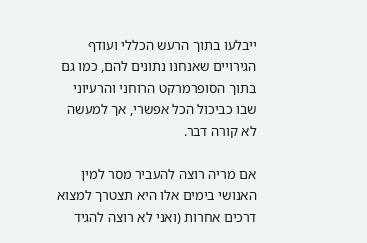ייבלעו בתוך הרעש הכללי ועודף הגירויים שאנחנו נתונים להם, כמו גם בתוך הסופרמרקט הרוחני והרעיוני שבו כביכול הכל אפשרי, אך למעשה לא קורה דבר.

אם מריה רוצה להעביר מסר למין האנושי בימים אלו היא תצטרך למצוא דרכים אחרות (ואני לא רוצה להגיד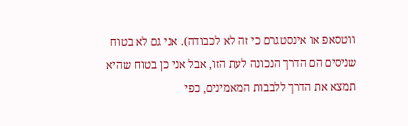ווטסאפ או אינסטגרם כי זה לא לכבודה). אני גם לא בטוח שניסים הם הדרך הנכונה לעת הזו, אבל אני כן בטוח שהיא תמצא את הדרך ללבבות המאמינים, כפי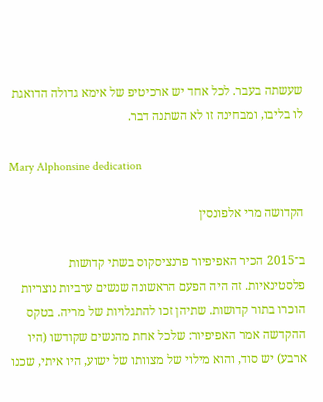שעשתה בעבר. לכל אחד יש ארכיטיפ של אימא גדולה הדואגת לו בליבו, ומבחינה זו לא השתנה דבר.

Mary Alphonsine dedication

הקדושה מרי אלפונסין

ב־2015 הכיר האפיפיור פרנציסקוס בשתי קדושות פלסטינאיות. זה היה הפעם הראשונה שנשים ערביות נוצריות הוכרו בתור קדושות. שתיהן זכו להתגלויות של מריה. בטקס ההקדשה אמר האפיפיור: שלכל אחת מהנשים שקודשו (היו ארבע) יש סוד, והוא מילוי של מצוותו של ישוע, היו איתי, שכנו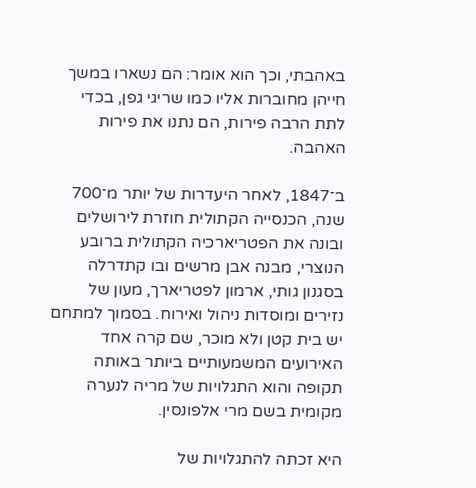באהבתי, וכך הוא אומר: הם נשארו במשך חייהן מחוברות אליו כמו שריגי גפן, בכדי לתת הרבה פירות, הם נתנו את פירות האהבה.

ב־1847, לאחר היעדרות של יותר מ־700 שנה, הכנסייה הקתולית חוזרת לירושלים ובונה את הפטריארכיה הקתולית ברובע הנוצרי, מבנה אבן מרשים ובו קתדרלה בסגנון גותי, ארמון לפטריארך, מעון של נזירים ומוסדות ניהול ואירוח. בסמוך למתחם יש בית קטן ולא מוכר, שם קרה אחד האירועים המשמעותיים ביותר באותה תקופה והוא התגלויות של מריה לנערה מקומית בשם מרי אלפונסין.

היא זכתה להתגלויות של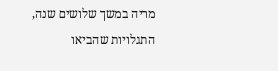מריה במשך שלושים שנה, התגלויות שהביאו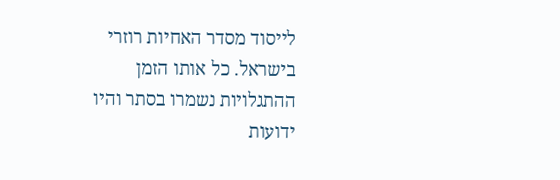לייסוד מסדר האחיות רוזרי בישראל. כל אותו הזמן ההתגלויות נשמרו בסתר והיו ידועות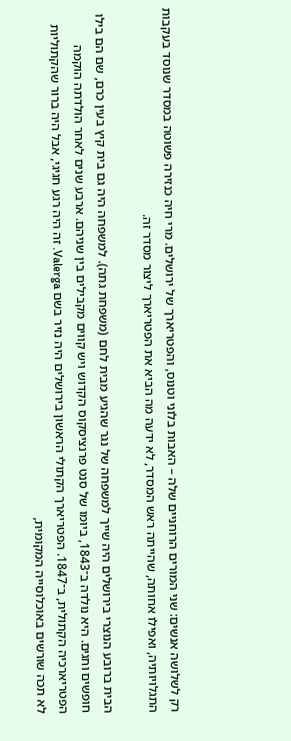רק לשלושה אנשים: שני המורים הרוחניים שלה – האבות בלוני וטנוס, והפטריארך של ירושלים. מרי חיה כנזירה פשוטה במסדר שנוסד בעקבות התגלויותיה, ואפילו אחותה, שהייתה ראש המסדר, לא ידעה מה הביא את הפטריארך ליצור מסדר זה.

הבית ברובע הנוצרי בירושלים היה שייך למשפחה של נגר שהגיע מבית לחם (משפחת גתה). למשפחה היה גם בית קיץ בעין כרם, שם הם בילו חופשים וחגים. היא נולדה ב־1843, ביומו של סנט פרנציסקוס הקדוש ויש קווים מקבילים בין שניהם. ארבע שנים לאחר הולדתה הוקמה הפטריארכיה הקתולית, ב־1847. הפטריארך הקתולי הראשון בירושלים היה נזיר בשם Valerga. זה היה רגע חגיגי, אבל היה ברור שהקתוליות לא תכה שורשים באוכלוסייה המקומית,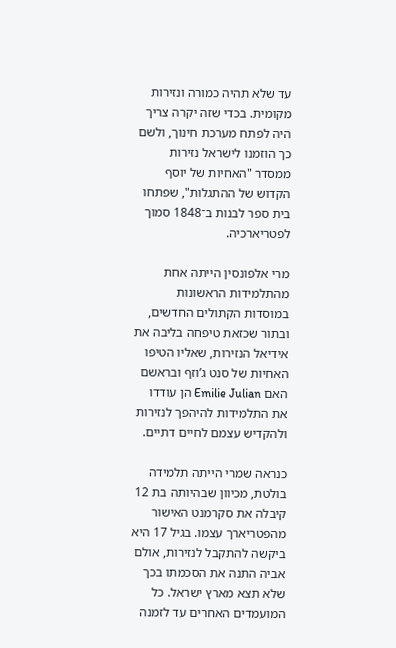עד שלא תהיה כמורה ונזירות מקומית. בכדי שזה יקרה צריך היה לפתח מערכת חינוך, ולשם כך הוזמנו לישראל נזירות ממסדר "האחיות של יוסף הקדוש של ההתגלות", שפתחו בית ספר לבנות ב־1848 סמוך לפטריארכיה.

מרי אלפונסין הייתה אחת מהתלמידות הראשונות במוסדות הקתולים החדשים, ובתור שכזאת טיפחה בליבה את אידיאל הנזירות, שאליו הטיפו האחיות של סנט ג’וזף ובראשם האם Emilie Julian הן עודדו את התלמידות להיהפך לנזירות ולהקדיש עצמם לחיים דתיים.

כנראה שמרי הייתה תלמידה בולטת, מכיוון שבהיותה בת 12 קיבלה את סקרמנט האישור מהפטריארך עצמו. בגיל 17 היא ביקשה להתקבל לנזירות, אולם אביה התנה את הסכמתו בכך שלא תצא מארץ ישראל. כל המועמדים האחרים עד לזמנה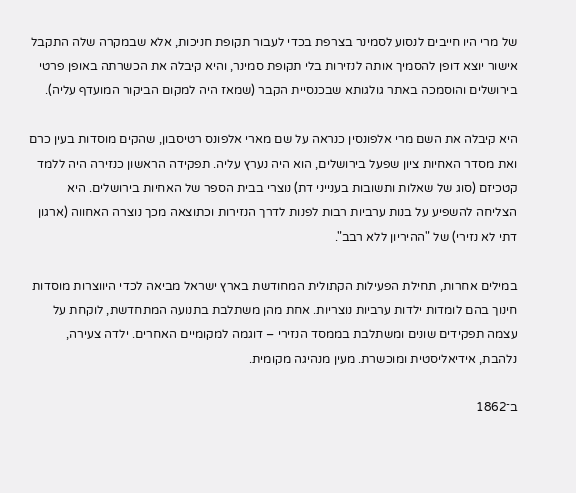של מרי היו חייבים לנסוע לסמינר בצרפת בכדי לעבור תקופת חניכות, אלא שבמקרה שלה התקבל אישור יוצא דופן להסמיך אותה לנזירות בלי תקופת סמינר, והיא קיבלה את הכשרתה באופן פרטי בירושלים והוסמכה באתר גולגותא שבכנסיית הקבר (שמאז היה למקום הביקור המועדף עליה).

היא קיבלה את השם מרי אלפונסין כנראה על שם מארי אלפונס רטיסבון, שהקים מוסדות בעין כרם ואת מסדר האחיות ציון שפעל בירושלים, הוא היה נערץ עליה. תפקידה הראשון כנזירה היה ללמד קטכיזם (סוג של שאלות ותשובות בענייני דת) נוצרי בבית הספר של האחיות בירושלים. היא הצליחה להשפיע על בנות ערביות רבות לפנות לדרך הנזירות וכתוצאה מכך נוצרה האחווה (ארגון דתי לא נזירי) של "ההיריון ללא רבב".

במילים אחרות, תחילת הפעילות הקתולית המחודשת בארץ ישראל מביאה לכדי היווצרות מוסדות חינוך בהם לומדות ילדות ערביות נוצריות. אחת מהן משתלבת בתנועה המתחדשת, לוקחת על עצמה תפקידים שונים ומשתלבת בממסד הנזירי – דוגמה למקומיים האחרים. ילדה צעירה, נלהבת, אידיאליסטית ומוכשרת. מעין מנהיגה מקומית.

ב־1862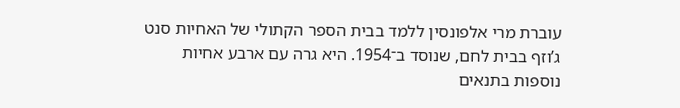עוברת מרי אלפונסין ללמד בבית הספר הקתולי של האחיות סנט ג’וזף בבית לחם, שנוסד ב־1954. היא גרה עם ארבע אחיות נוספות בתנאים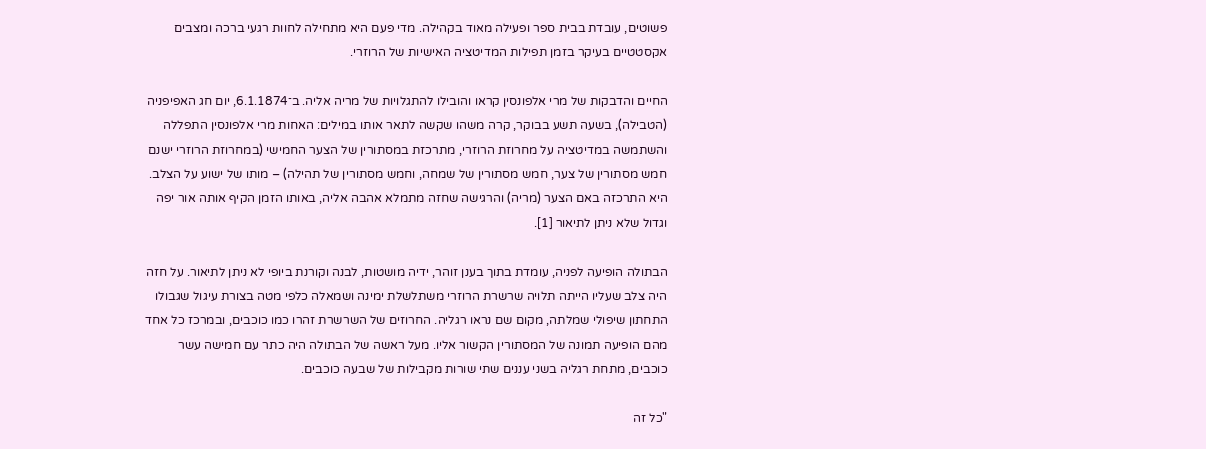פשוטים, עובדת בבית ספר ופעילה מאוד בקהילה. מדי פעם היא מתחילה לחוות רגעי ברכה ומצבים אקסטטיים בעיקר בזמן תפילות המדיטציה האישיות של הרוזרי.

החיים והדבקות של מרי אלפונסין קראו והובילו להתגלויות של מריה אליה. ב־6.1.1874, יום חג האפיפניה (הטבילה), בשעה תשע בבוקר, קרה משהו שקשה לתאר אותו במילים: האחות מרי אלפונסין התפללה והשתמשה במדיטציה על מחרוזת הרוזרי, מתרכזת במסתורין של הצער החמישי (במחרוזת הרוזרי ישנם חמש מסתורין של צער, חמש מסתורין של שמחה, וחמש מסתורין של תהילה) – מותו של ישוע על הצלב. היא התרכזה באם הצער (מריה) והרגישה שחזה מתמלא אהבה אליה, באותו הזמן הקיף אותה אור יפה וגדול שלא ניתן לתיאור [1].

הבתולה הופיעה לפניה, עומדת בתוך בענן זוהר, ידיה מושטות, לבנה וקורנת ביופי לא ניתן לתיאור. על חזה היה צלב שעליו הייתה תלויה שרשרת הרוזרי משתלשלת ימינה ושמאלה כלפי מטה בצורת עיגול שגבולו התחתון שיפולי שמלתה, מקום שם נראו רגליה. החרוזים של השרשרת זהרו כמו כוכבים, ובמרכז כל אחד מהם הופיעה תמונה של המסתורין הקשור אליו. מעל ראשה של הבתולה היה כתר עם חמישה עשר כוכבים, מתחת רגליה בשני עננים שתי שורות מקבילות של שבעה כוכבים.

"כל זה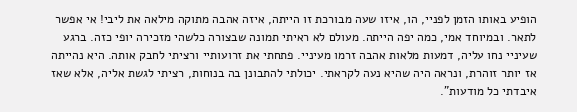הופיע באותו הזמן לפניי, הו, איזו שעה מבורכת זו הייתה, איזה אהבה מתוקה מילאה את ליבי! אי אפשר לתאר. ובמיוחד אמי, כמה יפה הייתה. מעולם לא ראיתי תמונה שבצורה כלשהי מזכירה יופי כזה. ברגע שעיניי נחו עליה, דמעות מלאות אהבה זרמו מעיניי. פתחתי את זרועותיי ורציתי לחבק אותה. היא נהייתה אז יותר זוהרת, ונראה היה שהיא נעה לקראתי. יכולתי להתבונן בה בנוחות, רציתי לגשת אליה, אלא שאז איבדתי כל מודעות".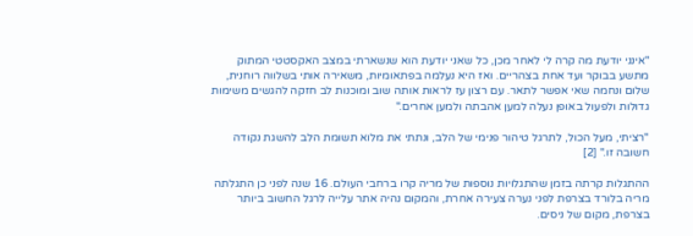"אינני יודעת מה קרה לי לאחר מכן, כל שאני יודעת הוא שנשארתי במצב האקסטטי המתוק מתשע בבוקר ועד אחת בצהריים. ואז היא נעלמה בפתאומיות, משאירה אותי בשלווה רוחנית, שלום ונחמה שאי אפשר לתאר. עם רצון עז לראות אותה שוב ומוכנות לב חזקה להגשים משימות גדולות ולפעול באופן נעלה למען אהבתה ולמען אחרים."

"רציתי, מעל הכול, לתרגל טיהור פנימי של הלב, ונתתי את מלוא תשומת הלב להשגת נקודה חשובה זו." [2]

ההתגלות קרתה בזמן שהתגלויות נוספות של מריה קרו ברחבי העולם. 16 שנה לפני כן התגלתה מריה בלורד בצרפת לפני נערה צעירה אחרת, והמקום נהיה אתר עלייה לרגל החשוב ביותר בצרפת, מקום של ניסים.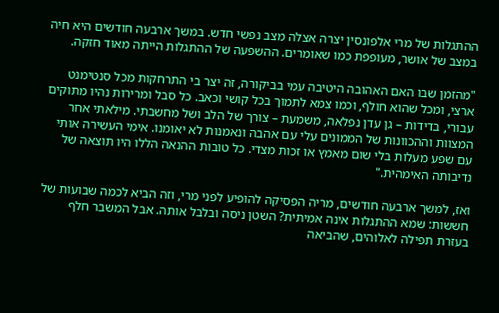ההתגלות של מרי אלפונסין יצרה אצלה מצב נפשי חדש. במשך ארבעה חודשים היא חיה במצב של אושר, מעופפת כמו שאומרים. ההשפעה של ההתגלות הייתה מאוד חזקה.

"מהזמן שבו האם האהובה היטיבה עמי בביקורה, זה יצר בי התרחקות מכל סנטימנט ארצי, ומכל שהוא חולף, וכמו צמא לתמוך בכל קושי וכאב. כל סבל ומרירות נהיו מתוקים עבורי, בדידות – גן עדן נפלאה, משמעת – צורך של הלב ושל מחשבתי. מילאתי אחר המצוות וההכוונות של הממונים עלי עם אהבה ונאמנות לא יאומנו. אימי העשירה אותי עם שפע מעלות בלי שום מאמץ או זכות מצדי. כל טובות ההנאה הללו היו תוצאה של נדיבותה האימהית."

ואז, למשך ארבעה חודשים, מריה הפסיקה להופיע לפני מרי, וזה הביא לכמה שבועות של חששות: שמא ההתגלות אינה אמיתית? השטן ניסה ובלבל אותה. אבל המשבר חלף בעזרת תפילה לאלוהים, שהביאה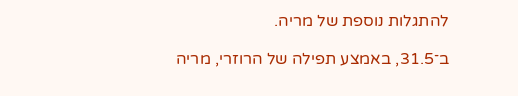להתגלות נוספת של מריה.

ב־31.5, באמצע תפילה של הרוזרי, מריה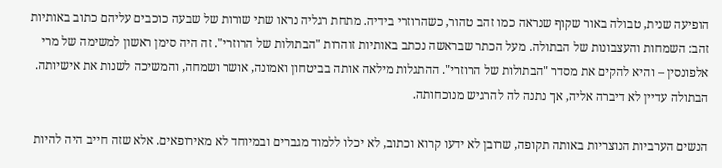הופיעה שנית, טבולה באור שקוף שנראה כמו זהב טהור, כשהרוזרי בידיה. מתחת רגליה נראו שתי שורות של שבעה כוכבים עליהם כתוב באותיות זהב: השמחות והעצבונות של הבתולה. מעל הכתר שבראשה נכתב באותיות זוהרות "הבתולות של הרוזרי". זה היה סימן ראשון למשימה של מרי אלפונסין – והיא להקים את מסדר "הבתולות של הרוזרי". ההתגלות מילאה אותה בביטחון ואמונה, אושר ושמחה, והמשיכה לשנות את אישיותה. הבתולה עדיין לא דיברה אליה, אך נתנה לה להרגיש מנוכחותה.

הנשים הערביות הנוצריות באותה תקופה, שרובן לא ידעו קרוא וכתוב, לא יכלו ללמוד מגברים ובמיוחד לא מאירופאים. אלא שזה חייב היה להיות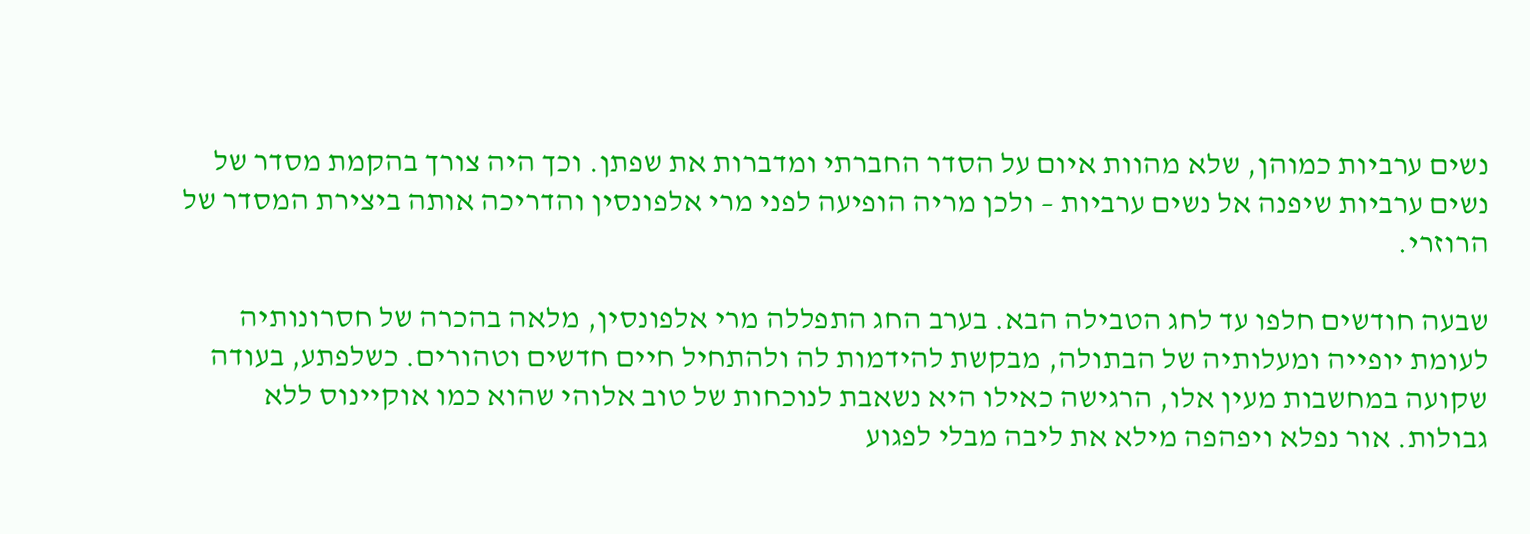נשים ערביות כמוהן, שלא מהוות איום על הסדר החברתי ומדברות את שפתן. וכך היה צורך בהקמת מסדר של נשים ערביות שיפנה אל נשים ערביות – ולכן מריה הופיעה לפני מרי אלפונסין והדריכה אותה ביצירת המסדר של הרוזרי.

שבעה חודשים חלפו עד לחג הטבילה הבא. בערב החג התפללה מרי אלפונסין, מלאה בהכרה של חסרונותיה לעומת יופייה ומעלותיה של הבתולה, מבקשת להידמות לה ולהתחיל חיים חדשים וטהורים. כשלפתע, בעודה שקועה במחשבות מעין אלו, הרגישה כאילו היא נשאבת לנוכחות של טוב אלוהי שהוא כמו אוקיינוס ללא גבולות. אור נפלא ויפהפה מילא את ליבה מבלי לפגוע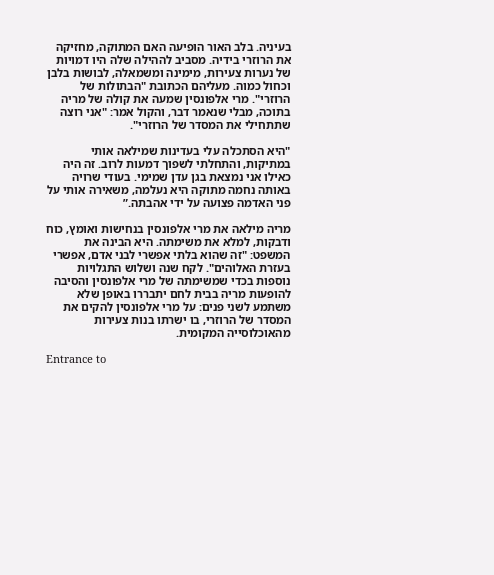בעיניה. בלב האור הופיעה האם המתוקה, מחזיקה את הרוזרי בידיה. מסביב לההילה שלה היו דמויות של נערות צעירות, מימינה ומשמאלה, לבושות בלבן וכחול כמוה. מעליהם הכתובת "הבתולות של הרוזרי". מרי אלפונסין שמעה את קולה של מריה בתוכה, מבלי שנאמר דבר, והקול אמר: "אני רוצה שתתחילי את המסדר של הרוזרי".

"היא הסתכלה עלי בעדינות שמילאה אותי במתיקות, והתחלתי לשפוך דמעות לרוב. זה היה כאילו אני נמצאת בגן עדן שמימי. בעודי שרויה באותה נחמה מתוקה היא נעלמה, משאירה אותי על פני האדמה פצועה על ידי אהבתה.”

מריה מילאה את מרי אלפונסין בנחישות ואומץ, כוח ודבקות, למלא את משימתה. היא הבינה את המשפט: "זה שהוא בלתי אפשרי לבני אדם, אפשרי בעזרת האלוהים". לקח שנה ושלוש התגלויות נוספות בכדי שמשימתה של מרי אלפונסין והסיבה להופעות מריה בבית לחם יתבררו באופן שלא משתמע לשני פנים: על מרי אלפונסין להקים את המסדר של הרוזרי, בו ישרתו בנות צעירות מהאוכלוסייה המקומית.

Entrance to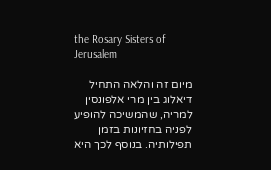the Rosary Sisters of Jerusalem

מיום זה והלאה התחיל דיאלוג בין מרי אלפונסין למריה, שהמשיכה להופיע לפניה בחזיונות בזמן תפילותיה. בנוסף לכך היא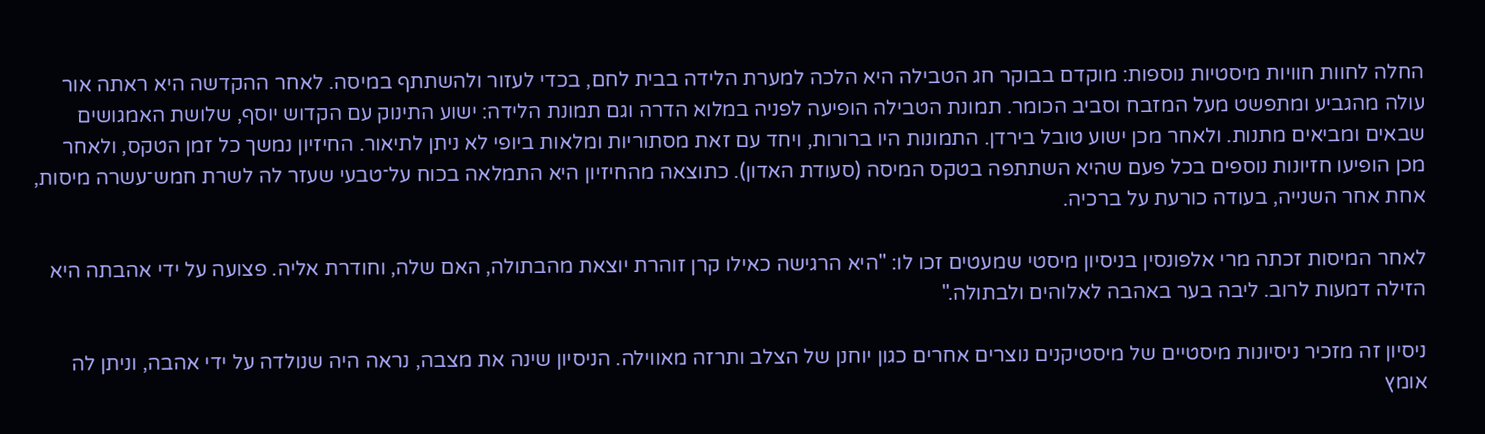החלה לחוות חוויות מיסטיות נוספות: מוקדם בבוקר חג הטבילה היא הלכה למערת הלידה בבית לחם, בכדי לעזור ולהשתתף במיסה. לאחר ההקדשה היא ראתה אור עולה מהגביע ומתפשט מעל המזבח וסביב הכומר. תמונת הטבילה הופיעה לפניה במלוא הדרה וגם תמונת הלידה: ישוע התינוק עם הקדוש יוסף, שלושת האמגושים שבאים ומביאים מתנות. ולאחר מכן ישוע טובל בירדן. התמונות היו ברורות, ויחד עם זאת מסתוריות ומלאות ביופי לא ניתן לתיאור. החיזיון נמשך כל זמן הטקס, ולאחר מכן הופיעו חזיונות נוספים בכל פעם שהיא השתתפה בטקס המיסה (סעודת האדון). כתוצאה מהחיזיון היא התמלאה בכוח על־טבעי שעזר לה לשרת חמש־עשרה מיסות, אחת אחר השנייה, בעודה כורעת על ברכיה.

לאחר המיסות זכתה מרי אלפונסין בניסיון מיסטי שמעטים זכו לו: "היא הרגישה כאילו קרן זוהרת יוצאת מהבתולה, האם שלה, וחודרת אליה. פצועה על ידי אהבתה היא הזילה דמעות לרוב. ליבה בער באהבה לאלוהים ולבתולה."

ניסיון זה מזכיר ניסיונות מיסטיים של מיסטיקנים נוצרים אחרים כגון יוחנן של הצלב ותרזה מאווילה. הניסיון שינה את מצבה, נראה היה שנולדה על ידי אהבה, וניתן לה אומץ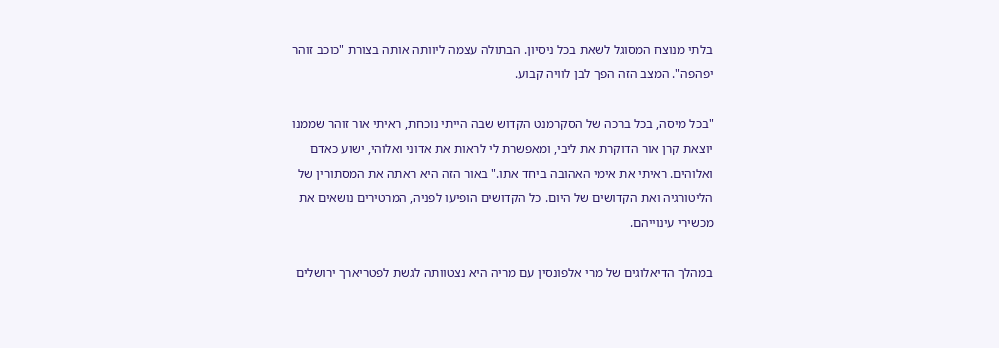בלתי מנוצח המסוגל לשאת בכל ניסיון. הבתולה עצמה ליוותה אותה בצורת "כוכב זוהר יפהפה". המצב הזה הפך לבן לוויה קבוע.

"בכל מיסה, בכל ברכה של הסקרמנט הקדוש שבה הייתי נוכחת, ראיתי אור זוהר שממנו יוצאת קרן אור הדוקרת את ליבי, ומאפשרת לי לראות את אדוני ואלוהי, ישוע כאדם ואלוהים. ראיתי את אימי האהובה ביחד אתו." באור הזה היא ראתה את המסתורין של הליטורגיה ואת הקדושים של היום. כל הקדושים הופיעו לפניה, המרטירים נושאים את מכשירי עינוייהם.

במהלך הדיאלוגים של מרי אלפונסין עם מריה היא נצטוותה לגשת לפטריארך ירושלים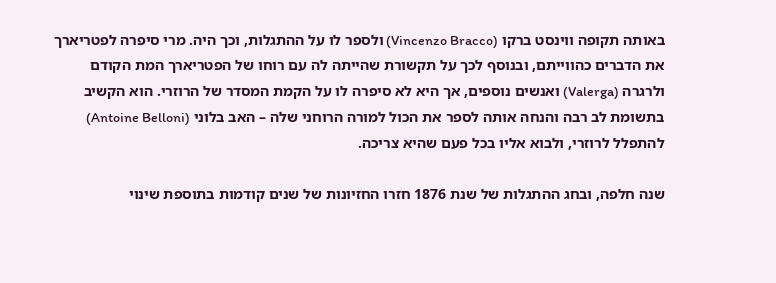באותה תקופה ווינסט ברקו (Vincenzo Bracco) ולספר לו על ההתגלות, וכך היה. מרי סיפרה לפטריארך את הדברים כהווייתם, ובנוסף לכך על תקשורת שהייתה לה עם רוחו של הפטריארך המת הקודם ולרגרה (Valerga) ואנשים נוספים, אך היא לא סיפרה לו על הקמת המסדר של הרוזרי. הוא הקשיב בתשומת לב רבה והנחה אותה לספר את הכול למורה הרוחני שלה – האב בלוני (Antoine Belloni) להתפלל לרוזרי, ולבוא אליו בכל פעם שהיא צריכה.

שנה חלפה, ובחג ההתגלות של שנת 1876 חזרו החזיונות של שנים קודמות בתוספת שינוי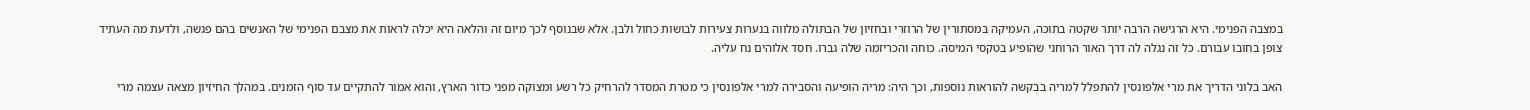במצבה הפנימי. היא הרגישה הרבה יותר שקטה בתוכה, העמיקה במסתורין של הרוזרי ובחזיון של הבתולה מלווה בנערות צעירות לבושות כחול ולבן. אלא שבנוסף לכך מיום זה והלאה היא יכלה לראות את מצבם הפנימי של האנשים בהם פגשה, ולדעת מה העתיד צופן בחובו עבורם. כל זה נגלה לה דרך האור הרוחני שהופיע בטקסי המיסה. כוחה והכריזמה שלה גברו. חסד אלוהים נח עליה.

האב בלוני הדריך את מרי אלפונסין להתפלל למריה בבקשה להוראות נוספות, וכך היה: מריה הופיעה והסבירה למרי אלפונסין כי מטרת המסדר להרחיק כל רשע ומצוקה מפני כדור הארץ, והוא אמור להתקיים עד סוף הזמנים. במהלך החיזיון מצאה עצמה מרי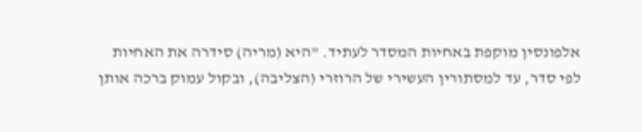אלפונסין מוקפת באחיות המסדר לעתיד. "היא (מריה) סידרה את האחיות לפי סדר, עד למסתורין העשירי של הרוזרי (הצליבה), ובקול עמוק ברכה אותן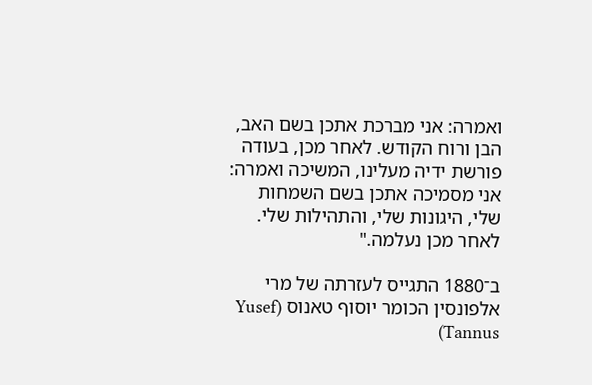ואמרה: אני מברכת אתכן בשם האב, הבן ורוח הקודש. לאחר מכן, בעודה פורשת ידיה מעלינו, המשיכה ואמרה: אני מסמיכה אתכן בשם השמחות שלי, היגונות שלי, והתהילות שלי. לאחר מכן נעלמה."

ב־1880 התגייס לעזרתה של מרי אלפונסין הכומר יוסוף טאנוס (Yusef Tannus)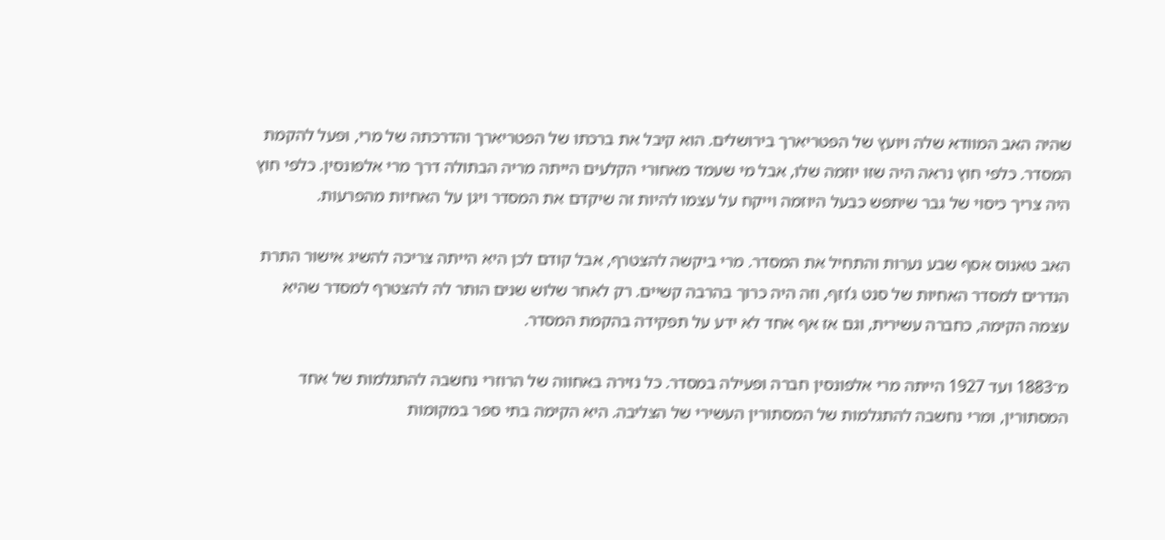שהיה האב המוודא שלה ויועץ של הפטריארך בירושלים. הוא קיבל את ברכתו של הפטריארך והדרכתה של מרי, ופעל להקמת המסדר. כלפי חוץ נראה היה שזו יוזמה שלו, אבל מי שעמד מאחורי הקלעים הייתה מריה הבתולה דרך מרי אלפונסין. כלפי חוץ היה צריך כיסוי של גבר שיתפש כבעל היוזמה וייקח על עצמו להיות זה שיקדם את המסדר ויגן על האחיות מהפרעות.

האב טאנוס אסף שבע נערות והתחיל את המסדר. מרי ביקשה להצטרף, אבל קודם לכן היא הייתה צריכה להשיג אישור התרת הנדרים למסדר האחיות של סנט ג’וזף, וזה היה כרוך בהרבה קשיים. רק לאחר שלוש שנים הותר לה להצטרף למסדר שהיא עצמה הקימה, כחברה עשירית, וגם אז אף אחד לא ידע על תפקידה בהקמת המסדר.

מ־1883 ועד 1927 הייתה מרי אלפונסין חברה ופעילה במסדר. כל נזירה באחווה של הרוזרי נחשבה להתגלמות של אחד המסתורין, ומרי נחשבה להתגלמות של המסתורין העשירי של הצליבה. היא הקימה בתי ספר במקומות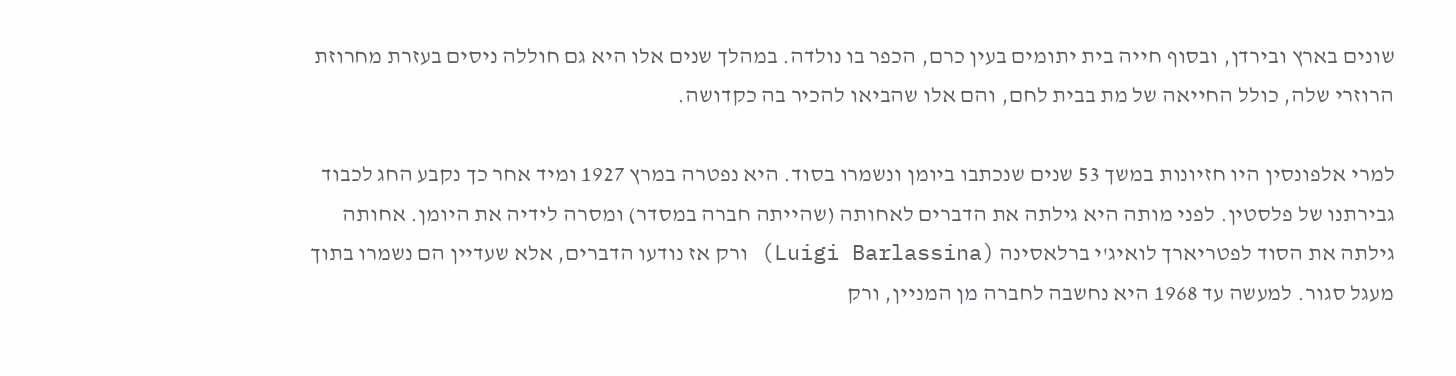שונים בארץ ובירדן, ובסוף חייה בית יתומים בעין כרם, הכפר בו נולדה. במהלך שנים אלו היא גם חוללה ניסים בעזרת מחרוזת הרוזרי שלה, כולל החייאה של מת בבית לחם, והם אלו שהביאו להכיר בה כקדושה.

למרי אלפונסין היו חזיונות במשך 53 שנים שנכתבו ביומן ונשמרו בסוד. היא נפטרה במרץ 1927 ומיד אחר כך נקבע החג לכבוד גבירתנו של פלסטין. לפני מותה היא גילתה את הדברים לאחותה (שהייתה חברה במסדר) ומסרה לידיה את היומן. אחותה גילתה את הסוד לפטריארך לואיג'י ברלאסינה (Luigi Barlassina) ורק אז נודעו הדברים, אלא שעדיין הם נשמרו בתוך מעגל סגור. למעשה עד 1968 היא נחשבה לחברה מן המניין, ורק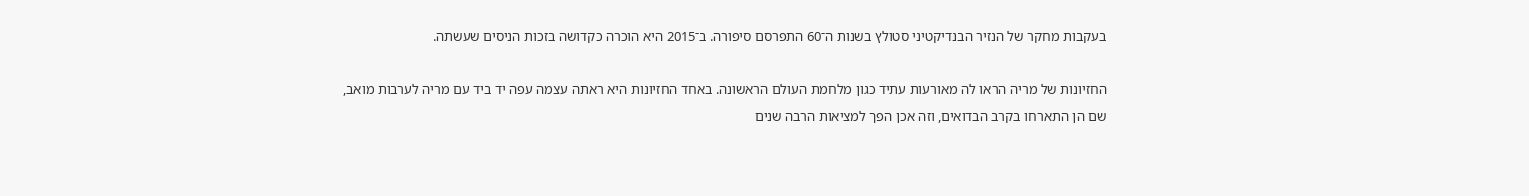בעקבות מחקר של הנזיר הבנדיקטיני סטולץ בשנות ה־60 התפרסם סיפורה. ב־2015 היא הוכרה כקדושה בזכות הניסים שעשתה.

החזיונות של מריה הראו לה מאורעות עתיד כגון מלחמת העולם הראשונה. באחד החזיונות היא ראתה עצמה עפה יד ביד עם מריה לערבות מואב, שם הן התארחו בקרב הבדואים, וזה אכן הפך למציאות הרבה שנים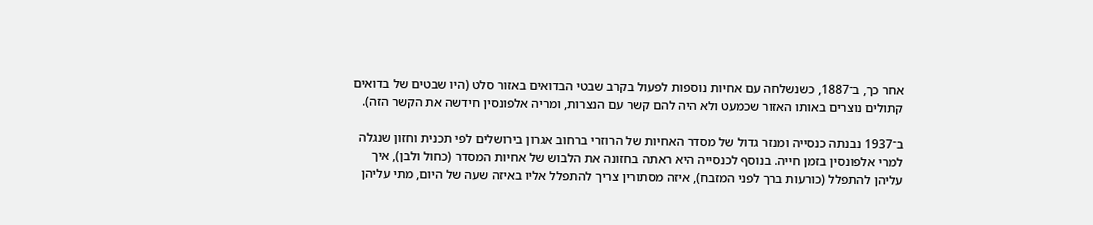אחר כך, ב־1887, כשנשלחה עם אחיות נוספות לפעול בקרב שבטי הבדואים באזור סלט (היו שבטים של בדואים קתולים נוצרים באותו האזור שכמעט ולא היה להם קשר עם הנצרות, ומריה אלפונסין חידשה את הקשר הזה).

ב־1937 נבנתה כנסייה ומנזר גדול של מסדר האחיות של הרוזרי ברחוב אגרון בירושלים לפי תכנית וחזון שנגלה למרי אלפונסין בזמן חייה. בנוסף לכנסייה היא ראתה בחזונה את הלבוש של אחיות המסדר (כחול ולבן), איך עליהן להתפלל (כורעות ברך לפני המזבח), איזה מסתורין צריך להתפלל אליו באיזה שעה של היום, מתי עליהן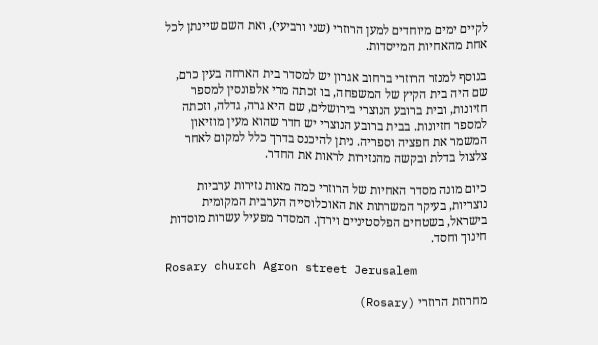לקיים ימים מיוחדים למען הרוזרי (שני ורביעי), ואת השם שיינתן לכל אחת מהאחיות המייסדות.

בנוסף למנזר הרוזרי ברחוב אגרון יש למסדר בית הארחה בעין כרם, שם היה בית הקיץ של המשפחה, בו זכתה מרי אלפונסין למספר חזיונות, ובית ברובע הנוצרי בירושלים, שם היא גרה, גדלה, וזכתה למספר חזיונות. בבית ברובע הנוצרי יש חדר שהוא מעין מוזיאון המשמר את חפציה וספריה. ניתן להיכנס בדרך כלל למקום לאחר צלצול בדלת ובקשה מהנזירות לראות את החדר.

כיום מונה מסדר האחיות של הרוזרי כמה מאות נזירות ערביות נוצריות, בעיקר המשרתות את האוכלוסייה הערבית המקומית בישראל, בשטחים הפלסטיניים וירדן. המסדר מפעיל עשרות מוסדות חינוך וחסד.

Rosary church Agron street Jerusalem

מחרוזת הרוזרי (Rosary)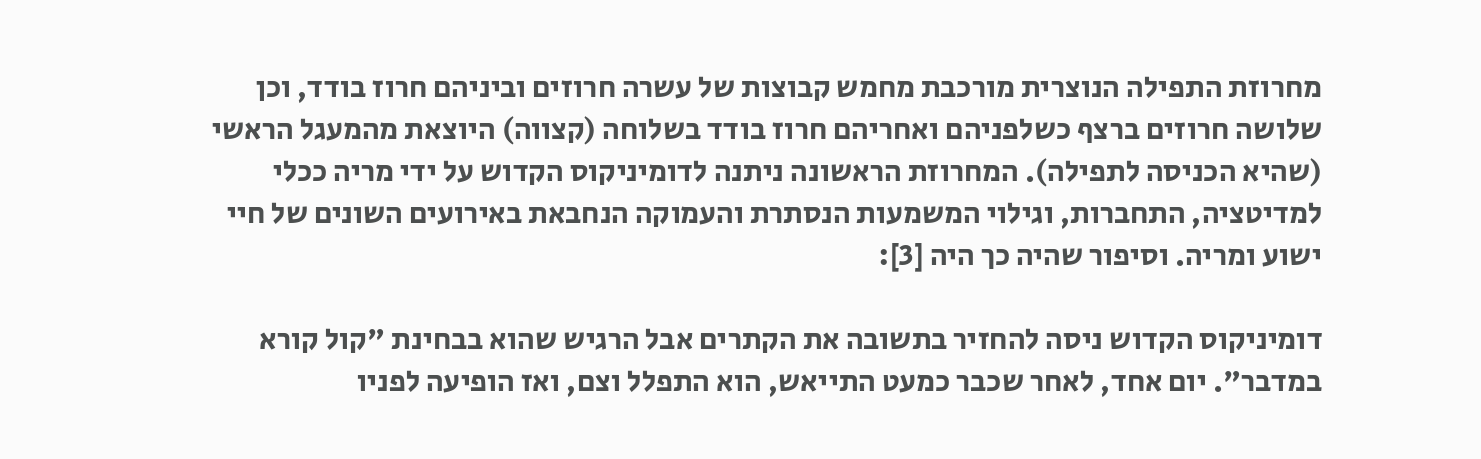מחרוזת התפילה הנוצרית מורכבת מחמש קבוצות של עשרה חרוזים וביניהם חרוז בודד, וכן שלושה חרוזים ברצף כשלפניהם ואחריהם חרוז בודד בשלוחה (קצווה) היוצאת מהמעגל הראשי (שהיא הכניסה לתפילה). המחרוזת הראשונה ניתנה לדומיניקוס הקדוש על ידי מריה ככלי למדיטציה, התחברות, וגילוי המשמעות הנסתרת והעמוקה הנחבאת באירועים השונים של חיי ישוע ומריה. וסיפור שהיה כך היה [3]:

דומיניקוס הקדוש ניסה להחזיר בתשובה את הקתרים אבל הרגיש שהוא בבחינת "קול קורא במדבר". יום אחד, לאחר שכבר כמעט התייאש, הוא התפלל וצם, ואז הופיעה לפניו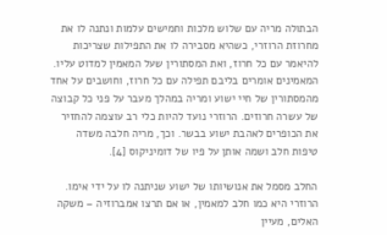הבתולה מריה עם שלוש מלכות וחמישים עלמות ונתנה לו את מחרוזת הרוזרי, כשהיא מסבירה לו את התפילות שצריכות להיאמר עם כל חרוז, ואת המסתורין שעל המאמין למדוט עליו. המאמינים אומרים בליבם תפילה עם כל חרוז, וחושבים על אחד מהמסתורין של חיי ישוע ומריה במהלך מעבר על פני כל קבוצה של עשרה חרוזים. הרוזרי נועד להיות כלי רב עוצמה להחזיר את הכופרים לאהבת ישוע בבשר. וכך, מריה חלבה משדה טיפות חלב ושמה אותן על פיו של דומיניקוס [4].

החלב מסמל את אנושיותו של ישוע שניתנה לו על ידי אימו. הרוזרי היא כמו חלב למאמין, או אם תרצו אמברוזיה – משקה האלים, מעיין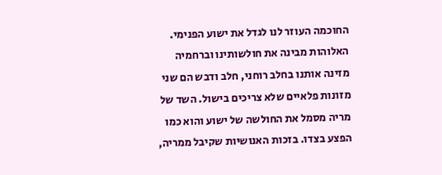החוכמה העוזר לנו לגדל את ישוע הפנימי. האלוהות מבינה את חולשותינו וברחמיה מזינה אותנו בחלב רוחני, חלב ודבש הם שני מזונות פלאיים שלא צריכים בישול. השד של מריה מסמל את החולשה של ישוע והוא כמו הפצע בצדו. בזכות האנושיות שקיבל ממריה,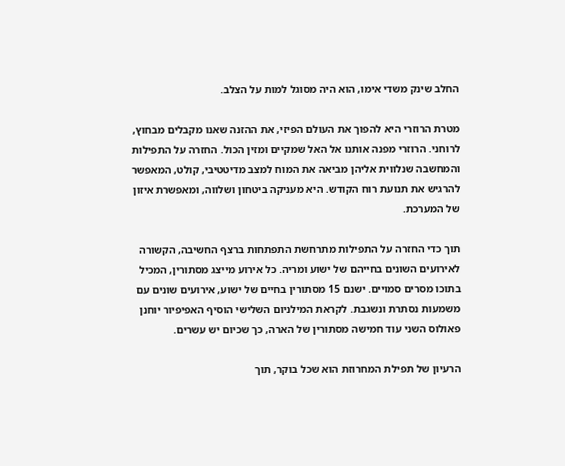החלב שינק משדי אימו, הוא היה מסוגל למות על הצלב.

מטרת הרוזרי היא להפוך את העולם הפיזי, את ההזנה שאנו מקבלים מבחוץ, לרוחני. הרוזרי מפנה אותנו אל האל שמקיים ומזין הכול. החזרה על התפילות והמחשבה שנלווית אליהן מביאה את המוח למצב מדיטטיבי, קולט, המאפשר להרגיש את תנועת רוח הקודש. היא מעניקה ביטחון ושלווה, ומאפשרת איזון של המערכת.

תוך כדי החזרה על התפילות מתרחשת התפתחות ברצף החשיבה, הקשורה לאירועים השונים בחייהם של ישוע ומריה. כל אירוע מייצג מסתורין, המכיל בתוכו מסרים סמויים. ישנם 15 מסתורין בחיים של ישוע, אירועים שונים עם משמעות נסתרת ונשגבת. לקראת המילניום השלישי הוסיף האפיפיור יוחנן פאולוס השני עוד חמישה מסתורין של הארה, כך שכיום יש עשרים.

הרעיון של תפילת המחרוזת הוא שכל בוקר, תוך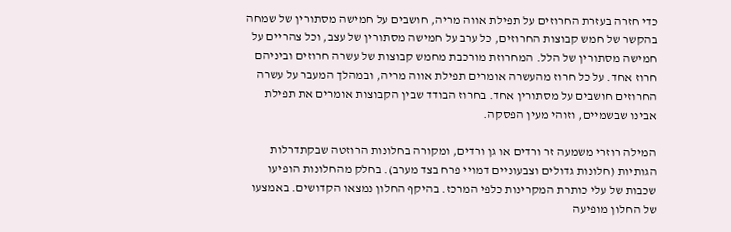כדי חזרה בעזרת החרוזים על תפילת אווה מריה, חושבים על חמישה מסתורין של שמחה בהקשר של חמש קבוצות החרוזים, כל ערב על חמישה מסתורין של עצב, וכל צהריים על חמישה מסתורין של הלל. המחרוזת מורכבת מחמש קבוצות של עשרה חרוזים וביניהם חרוז אחד. על כל חרוז מהעשרה אומרים תפילת אווה מריה, ובמהלך המעבר על עשרה החרוזים חושבים על מסתורין אחד. בחרוז הבודד שבין הקבוצות אומרים את תפילת אבינו שבשמיים, וזוהי מעין הפסקה.

המילה רוזרי משמעה זר ורדים או גן ורדים, ומקורה בחלונות הרוזטה שבקתדרלות הגותיות (חלונות גדולים וצבעוניים דמויי פרח בצד מערב). בחלק מהחלונות הופיעו שכבות של עלי כותרת המקרינות כלפי המרכז. בהיקף החלון נמצאו הקדושים. באמצעו של החלון מופיעה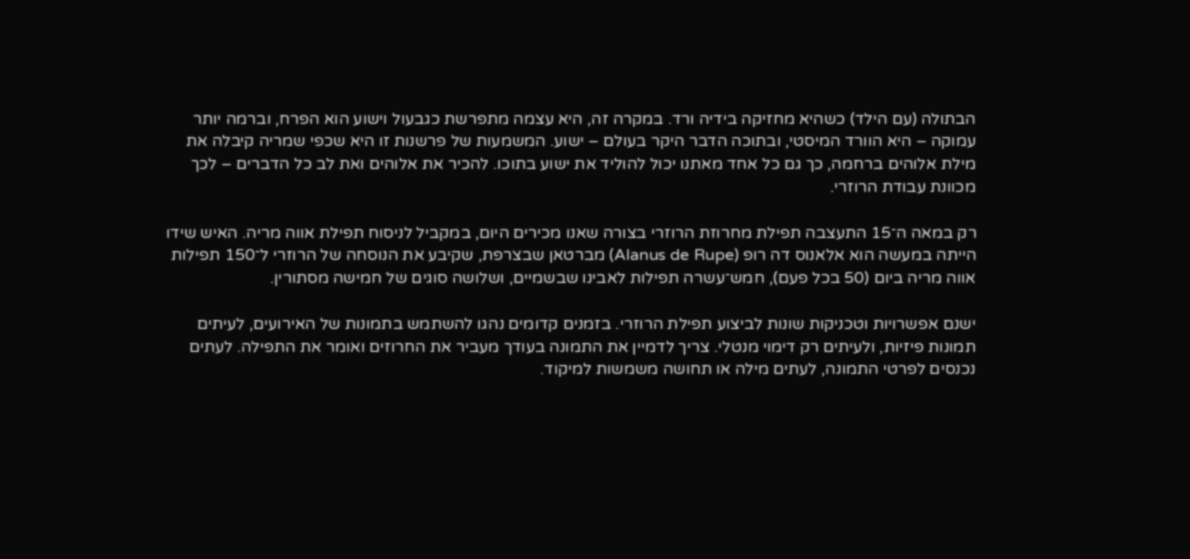הבתולה (עם הילד) כשהיא מחזיקה בידיה ורד. במקרה זה, היא עצמה מתפרשת כגבעול וישוע הוא הפרח, וברמה יותר עמוקה – היא הוורד המיסטי, ובתוכה הדבר היקר בעולם – ישוע. המשמעות של פרשנות זו היא שכפי שמריה קיבלה את מילת אלוהים ברחמה, כך גם כל אחד מאתנו יכול להוליד את ישוע בתוכו. להכיר את אלוהים ואת לב כל הדברים – לכך מכוונת עבודת הרוזרי.

רק במאה ה־15 התעצבה תפילת מחרוזת הרוזרי בצורה שאנו מכירים היום, במקביל לניסוח תפילת אווה מריה. האיש שידו הייתה במעשה הוא אלאנוס דה רופ (Alanus de Rupe) מברטאן שבצרפת, שקיבע את הנוסחה של הרוזרי ל־150 תפילות אווה מריה ביום (50 בכל פעם), חמש־עשרה תפילות לאבינו שבשמיים, ושלושה סוגים של חמישה מסתורין.

ישנם אפשרויות וטכניקות שונות לביצוע תפילת הרוזרי. בזמנים קדומים נהגו להשתמש בתמונות של האירועים, לעיתים תמונות פיזיות, ולעיתים רק דימוי מנטלי. צריך לדמיין את התמונה בעודך מעביר את החרוזים ואומר את התפילה. לעתים נכנסים לפרטי התמונה, לעתים מילה או תחושה משמשות למיקוד.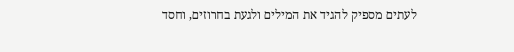לעתים מספיק להגיד את המילים ולגעת בחרוזים, וחסד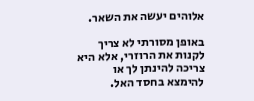אלוהים יעשה את השאר.

באופן מסורתי לא צריך לקנות את הרוזרי, אלא היא צריכה להינתן לך או להימצא בחסד האל.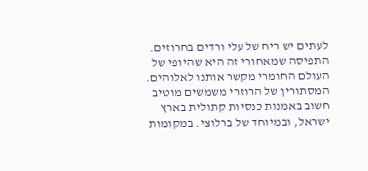לעתים יש ריח של עלי ורדים בחרוזים. התפיסה שמאחורי זה היא שהיופי של העולם החומרי מקשר אותנו לאלוהים. המסתורין של הרוזרי משמשים מוטיב חשוב באמנות כנסיות קתולית בארץ ישראל, ובמיוחד של ברלוצי. במקומות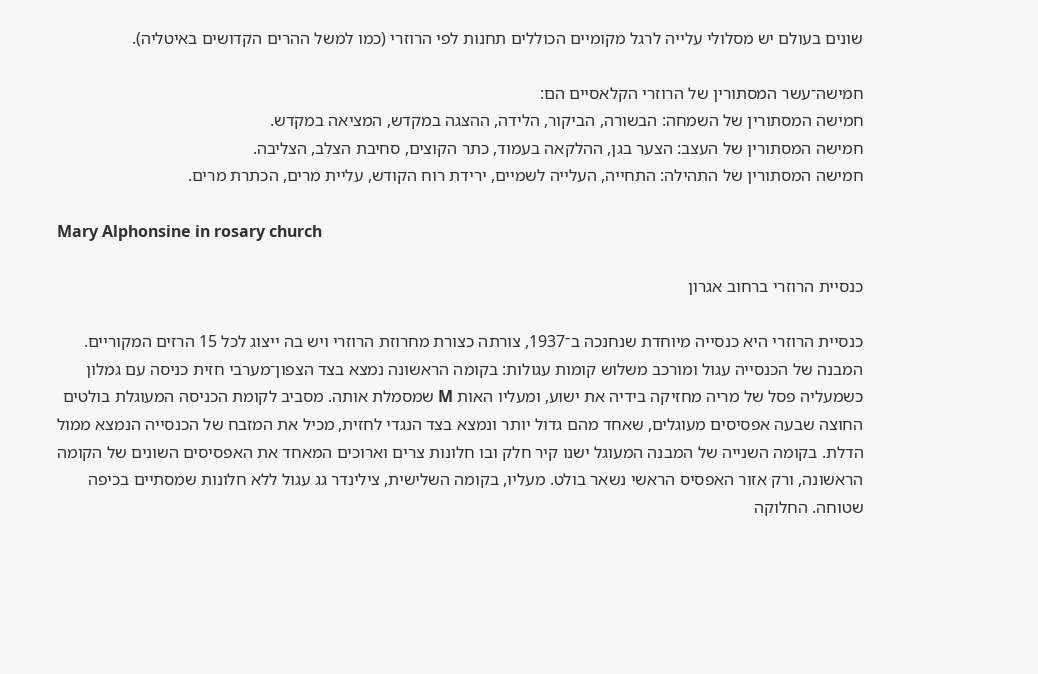שונים בעולם יש מסלולי עלייה לרגל מקומיים הכוללים תחנות לפי הרוזרי (כמו למשל ההרים הקדושים באיטליה).

חמישה־עשר המסתורין של הרוזרי הקלאסיים הם:
חמישה המסתורין של השמחה: הבשורה, הביקור, הלידה, ההצגה במקדש, המציאה במקדש.
חמישה המסתורין של העצב: הצער בגן, ההלקאה בעמוד, כתר הקוצים, סחיבת הצלב, הצליבה.
חמישה המסתורין של התהילה: התחייה, העלייה לשמיים, ירידת רוח הקודש, עליית מרים, הכתרת מרים.

Mary Alphonsine in rosary church

כנסיית הרוזרי ברחוב אגרון

כנסיית הרוזרי היא כנסייה מיוחדת שנחנכה ב־1937, צורתה כצורת מחרוזת הרוזרי ויש בה ייצוג לכל 15 הרזים המקוריים. המבנה של הכנסייה עגול ומורכב משלוש קומות עגולות: בקומה הראשונה נמצא בצד הצפון־מערבי חזית כניסה עם גמלון כשמעליה פסל של מריה מחזיקה בידיה את ישוע, ומעליו האות M שמסמלת אותה. מסביב לקומת הכניסה המעוגלת בולטים החוצה שבעה אפסיסים מעוגלים, שאחד מהם גדול יותר ונמצא בצד הנגדי לחזית, מכיל את המזבח של הכנסייה הנמצא ממול הדלת. בקומה השנייה של המבנה המעוגל ישנו קיר חלק ובו חלונות צרים וארוכים המאחד את האפסיסים השונים של הקומה הראשונה, ורק אזור האפסיס הראשי נשאר בולט. מעליו, בקומה השלישית, צילינדר גג עגול ללא חלונות שמסתיים בכיפה שטוחה. החלוקה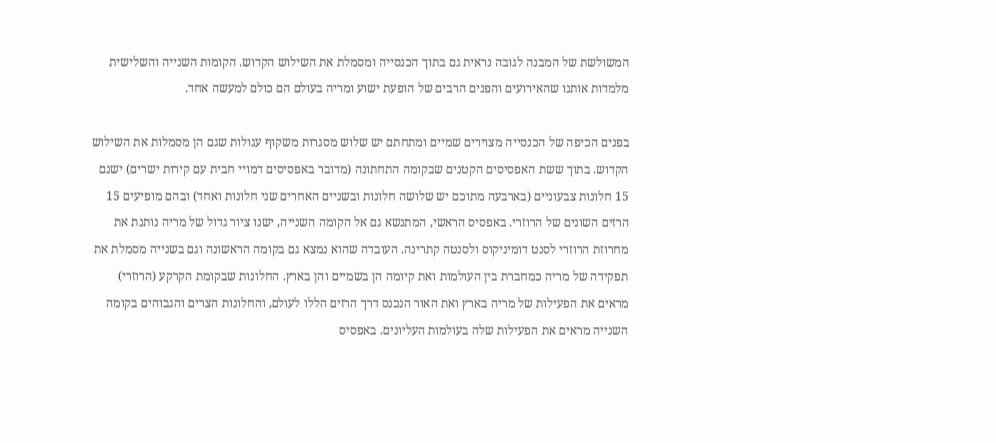המשולשת של המבנה לגובה נראית גם בתוך הכנסייה ומסמלת את השילוש הקדוש. הקומות השנייה והשלישית מלמדות אותנו שהאירועים והפנים הרבים של הופעת ישוע ומריה בעולם הם כולם למעשה אחד.

בפנים הכיפה של הכנסייה מצוירים שמיים ומתחתם יש שלוש מסגרות משקוף עגולות שגם הן מסמלות את השילוש הקדוש. בתוך ששת האפסיסים הקטנים שבקומה התחתונה (מדובר באפסיסים דמויי חבית עם קירות ישרים) ישנם 15 חלונות צבעוניים (בארבעה מתוכם יש שלושה חלונות ובשניים האחרים שני חלונות ואחד) ובהם מופיעים 15 הרזים השונים של הרוזרי. באפסיס הראשי, המתנשא גם אל הקומה השנייה, ישנו ציור גדול של מריה נותנת את מחרוזת הרוזרי לסנט דומיניקוס ולסנטה קתרינה. העובדה שהוא נמצא גם בקומה הראשונה וגם בשנייה מסמלת את תפקידה של מריה כמחברת בין העולמות ואת קיומה הן בשמיים והן בארץ. החלונות שבקומת הקרקע (הרוזרי) מראים את הפעילות של מריה בארץ ואת האור הנכנס דרך הרזים הללו לעולם, והחלונות הצרים והגבוהים בקומה השנייה מראים את הפעילות שלה בעולמות העליונים. באפסיס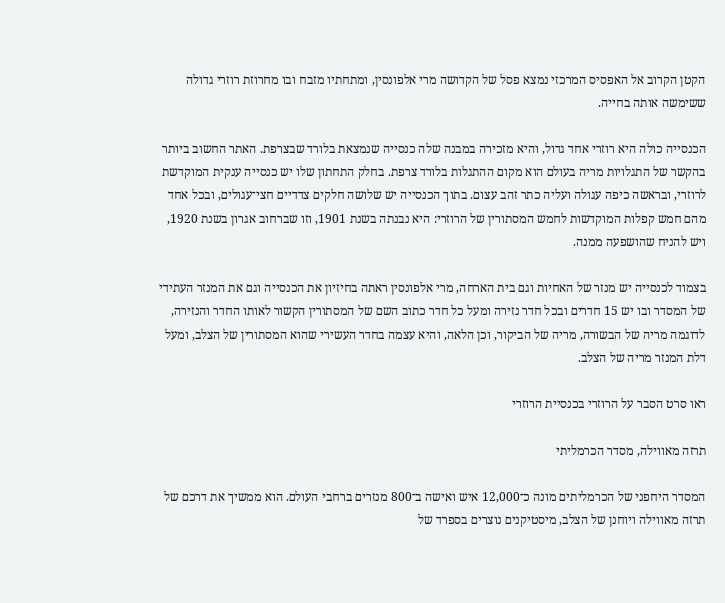הקטן הקרוב אל האפסיס המרכזי נמצא פסל של הקדושה מרי אלפונסין, ומתחתיו מזבח ובו מחרוזת רוזרי גדולה ששימשה אותה בחייה.

הכנסייה כולה היא רוזרי אחד גדול, והיא מזכירה במבנה שלה כנסייה שנמצאת בלורד שבצרפת. האתר החשוב ביותר בהקשר של התגלויות מריה בעולם הוא מקום ההתגלות בלורד צרפת. בחלק התחתון שלו יש כנסייה ענקית המוקדשת לרוזרי, ובראשה כיפה עגולה ועליה כתר זהב עצום. בתוך הכנסייה יש שלושה חלקים צדדיים חצי־עגולים, ובכל אחד מהם חמש קפלות המוקדשות לחמש המסתורין של הרוזרי: היא נבנתה בשנת 1901, וזו שברחוב אגרון בשנת 1920, ויש להניח שהושפעה ממנה.

בצמוד לכנסייה יש מנזר של האחיות וגם בית הארחה, מרי אלפונסין ראתה בחיזיון את הכנסייה וגם את המנזר העתידי של המסדר ובו יש 15 חדרים ובכל חדר נזירה ומעל כל חדר כתוב השם של המסתורין הקשור לאותו החדר והנזירה, לדוגמה מריה של הבשורה, מריה של הביקור, וכן הלאה, והיא עצמה בחדר העשירי שהוא המסתורין של הצלב, ומעל דלת המנזר מריה של הצלב.

ראו סרט הסבר על הרוזרי בכנסיית הרוזרי

תרזה מאווילה, מסדר הכרמליתי

המסדר היחפני של הכרמליתים מונה כ־12,000 איש ואישה ב־800 מנזרים ברחבי העולם. הוא ממשיך את דרכם של תרזה מאווילה ויוחנן של הצלב, מיסטיקנים נוצרים בספרד של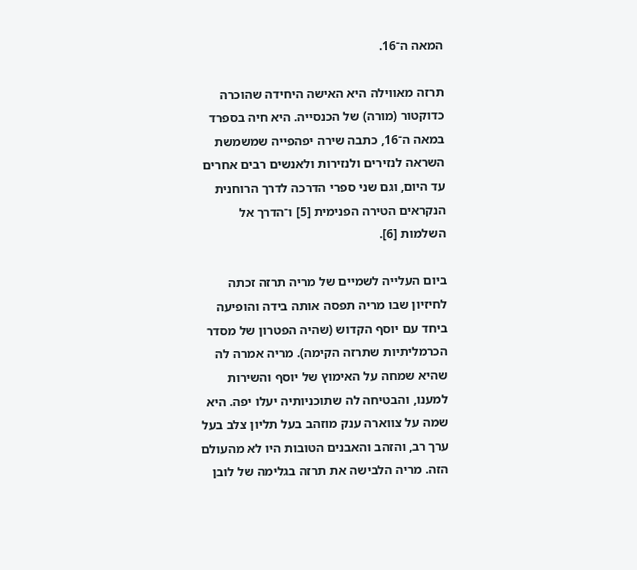המאה ה־16.

תרזה מאווילה היא האישה היחידה שהוכרה כדוקטור (מורה) של הכנסייה. היא חיה בספרד במאה ה־16, כתבה שירה יפהפייה שמשמשת השראה לנזירים ולנזירות ולאנשים רבים אחרים עד היום, וגם שני ספרי הדרכה לדרך הרוחנית הנקראים הטירה הפנימית [5] ו־הדרך אל השלמות [6].

ביום העלייה לשמיים של מריה תרזה זכתה לחיזיון שבו מריה תפסה אותה בידה והופיעה ביחד עם יוסף הקדוש (שהיה הפטרון של מסדר הכרמליתיות שתרזה הקימה). מריה אמרה לה שהיא שמחה על האימוץ של יוסף והשירות למענו, והבטיחה לה שתוכניותיה יעלו יפה. היא שמה על צווארה ענק מוזהב בעל תליון צלב בעל ערך רב, והזהב והאבנים הטובות היו לא מהעולם הזה. מריה הלבישה את תרזה בגלימה של לובן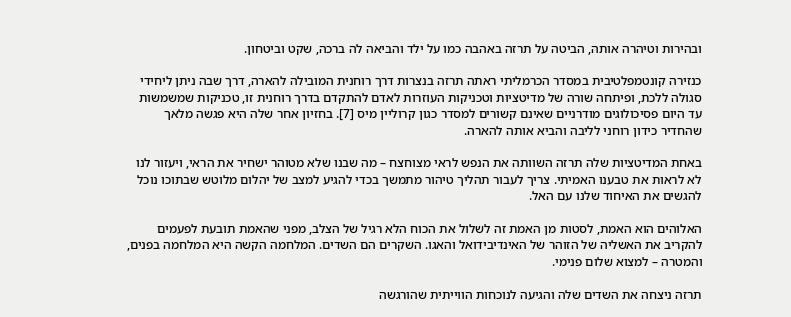ובהירות וטיהרה אותה, הביטה על תרזה באהבה כמו על ילד והביאה לה ברכה, שקט וביטחון.

כנזירה קונטמפלטיבית במסדר הכרמליתי ראתה תרזה בנצרות דרך רוחנית המובילה להארה, דרך שבה ניתן ליחידי סגולה ללכת, ופיתחה שורה של מדיטציות וטכניקות העוזרות לאדם להתקדם בדרך רוחנית זו, טכניקות שמשמשות עד היום פסיכולוגים מודרניים שאינם קשורים למסדר כגון קרוליין מיס [7]. בחזיון אחר שלה היא פגשה מלאך שהחדיר כידון רוחני לליבה והביא אותה להארה.

באחת המדיטציות שלה תרזה השוותה את הנפש לראי מצוחצח – מה שבנו שלא מטוהר ישחיר את הראי, ויעזור לנו לא לראות את טבענו האמיתי. צריך לעבור תהליך טיהור מתמשך בכדי להגיע למצב של יהלום מלוטש שבתוכו נוכל להגשים את האיחוד שלנו עם האל.

האלוהים הוא האמת, לסטות מן האמת זה לשלול את הכוח הלא רגיל של הצלב, מפני שהאמת תובעת לפעמים להקריב את האשליה של הזוהר של האינדיבידואל והאגו. השקרים הם השדים. המלחמה הקשה היא המלחמה בפנים, והמטרה – למצוא שלום פנימי.

תרזה ניצחה את השדים שלה והגיעה לנוכחות הווייתית שהורגשה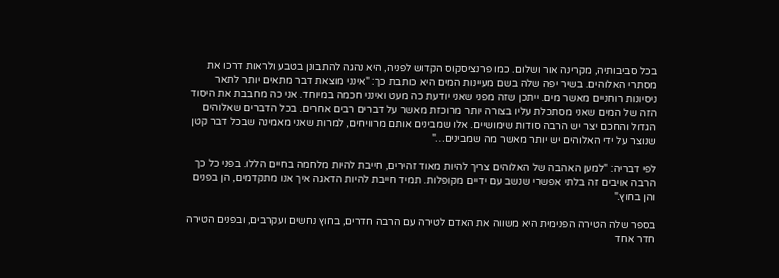בכל סביבותיה, מקרינה אור ושלום. כמו פרנציסקוס הקדוש לפניה, היא נהגה להתבונן בטבע ולראות דרכו את מסתרי האלוהים. בשיר יפה שלה בשם מעיינות המים היא כותבת כך: "אינני מוצאת דבר מתאים יותר לתאר ניסיונות רוחניים מאשר מים. ייתכן שזה מפני שאני יודעת כה מעט ואינני חכמה במיוחד. אני כה מחבבת את היסוד הזה של המים שאני מסתכלת עליו בצורה יותר מרוכזת מאשר על דברים רבים אחרים. בכל הדברים שאלוהים הגדול והחכם יצר יש הרבה סודות שימושיים. אלו שמבינים אותם מרוויחים, למרות שאני מאמינה שבכל דבר קטן שנוצר על ידי האלוהים יש יותר מאשר מה שמבינים…"

לפי דבריה: "למען האהבה של האלוהים צריך להיות מאוד זהירים, חייבת להיות מלחמה בחיים הללו. בפני כל כך הרבה אויבים זה בלתי אפשרי שנשב עם ידיים מקופלות. תמיד חייבת להיות הדאגה איך אנו מתקדמים, הן בפנים והן בחוץ."

בספר שלה הטירה הפנימית היא משווה את האדם לטירה עם הרבה חדרים, בחוץ נחשים ועקרבים, ובפנים הטירה חדר אחד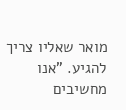מואר שאליו צריך להגיע. "אנו מחשיבים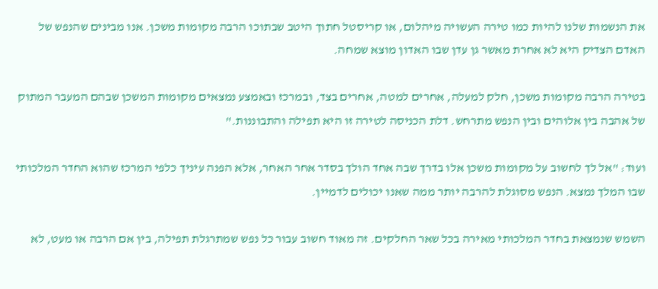את הנשמות שלנו להיות כמו טירה העשויה מיהלום, או קריסטל חתוך היטב שבתוכו הרבה מקומות משכן. אנו מבינים שהנפש של האדם הצדיק היא לא אחרת מאשר גן עדן שבו האדון מוצא שמחה.

בטירה הרבה מקומות משכן, חלק למעלה, אחרים למטה, אחרים בצד, ובמרכז ובאמצע נמצאים מקומות המשכן שבהם המעבר המתוק של אהבה בין אלוהים ובין הנפש מתרחש. דלת הכניסה לטירה זו היא תפילה והתבוננות."

ועוד: "אל לך לחשוב על מקומות משכן אלו בדרך שבה אחד הולך בסדר אחר האחר, אלא הפנה עיניך כלפי המרכז שהוא החדר המלכותי שבו המלך נמצא. הנפש מסוגלת להרבה יותר ממה שאנו יכולים לדמיין.

השמש שנמצאת בחדר המלכותי מאירה בכל שאר החלקים. זה מאוד חשוב עבור כל נפש שמתרגלת תפילה, בין אם הרבה או מעט, לא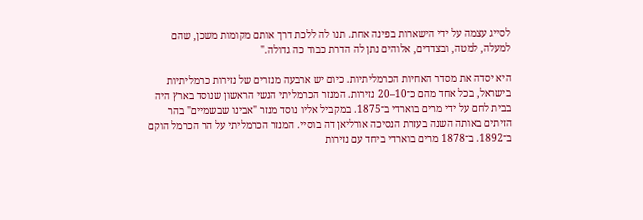לסייג עצמה על ידי הישארות בפינה אחת. תנו לה ללכת דרך אותם מקומות משכן, שהם למעלה, למטה, ובצדדים, אלוהים נתן לה הדרת כבוד כה גדולה."

היא יסדה את מסדר האחיות הכרמליתיות. כיום יש ארבעה מנזרים של נזירות כרמליתיות בישראל, בכל אחד מהם כ־10–20 נזירות. המנזר הכרמליתי הנשי הראשון שנוסד בארץ היה בבית לחם על ידי מרים בוארדי ב־1875. במקביל אליו נוסד מנזר "אבינו שבשמיים" בהר הזיתים באותה השנה בעזרת הנסיכה אורליאן דה בוסיי. המנזר הכרמליתי על הר הכרמל הוקם ב־1892. ב־1878 מרים בוארדי ביחד עם נזירות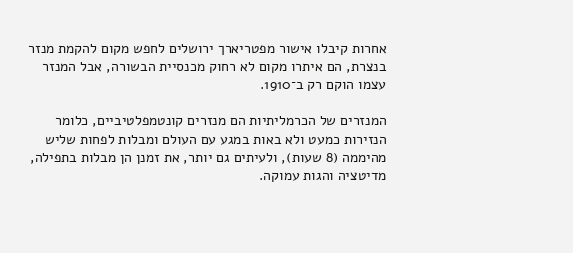אחרות קיבלו אישור מפטריארך ירושלים לחפש מקום להקמת מנזר בנצרת, הם איתרו מקום לא רחוק מכנסיית הבשורה, אבל המנזר עצמו הוקם רק ב־1910.

המנזרים של הכרמליתיות הם מנזרים קונטמפלטיביים, כלומר הנזירות כמעט ולא באות במגע עם העולם ומבלות לפחות שליש מהיממה (8 שעות), ולעיתים גם יותר, את זמנן הן מבלות בתפילה, מדיטציה והגות עמוקה.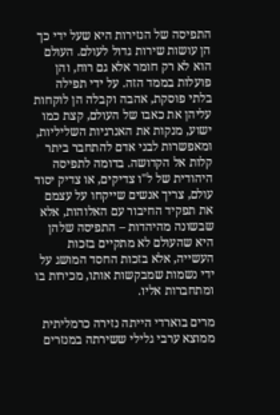התפיסה של הנזירות היא שעל ידי כך הן עושות שירות גדול לעולם. העולם הוא לא רק חומר אלא גם רוח, והן פועלות בממד הזה. על ידי תפילה בלתי פוסקת, אהבה וקבלה הן לוקחות עליהן את כאבו של העולם, קצת כמו ישוע, מנקות את האנרגיות השליליות, ומאפשרות לבני אדם להתחבר ביתר קלות אל הקדושה. בדומה לתפיסה היהודית של ל"ו צדיקים, או צדיק יסוד עולם, צריך אנשים שייקחו על עצמם את תפקיד החיבור עם האלוהות, אלא שבשונה מהיהדות – התפיסה שלהן היא שהעולם לא מתקיים בזכות העשייה, אלא בזכות החסד המושג על ידי נשמות שמבקשות אותו, מכירות בו ומתחברות אליו.

מרים בוארדי הייתה נזירה כרמליתית ממוצא ערבי גלילי ששירתה במנזרים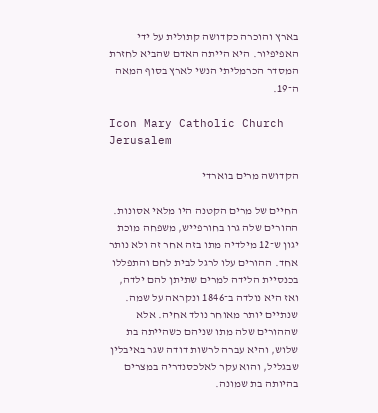בארץ והוכרה כקדושה קתולית על ידי האפיפיור. היא הייתה האדם שהביא לחזרת המסדר הכרמליתי הנשי לארץ בסוף המאה ה־19.

Icon Mary Catholic Church Jerusalem

הקדושה מרים בוארדי

החיים של מרים הקטנה היו מלאי אסונות. ההורים שלה גרו בחורפייש, משפחה מוכת יגון ש־12 מילדיה מתו בזה אחר זה ולא נותר אחד. ההורים עלו לרגל לבית לחם והתפללו בכנסיית הלידה למרים שתיתן להם ילדה, ואז היא נולדה ב־1846 ונקראה על שמה. שנתיים יותר מאוחר נולד אחיה. אלא שההורים שלה מתו שניהם כשהייתה בת שלוש, והיא עברה לרשות דודה שגר באיבלין שבגליל, והוא עקר לאלכסנדריה במצרים בהיותה בת שמונה.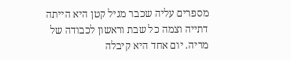מספרים עליה שכבר מגיל קטן היא הייתה דתייה וצמה כל שבת וראשון לכבודה של מריה. יום אחד היא קיבלה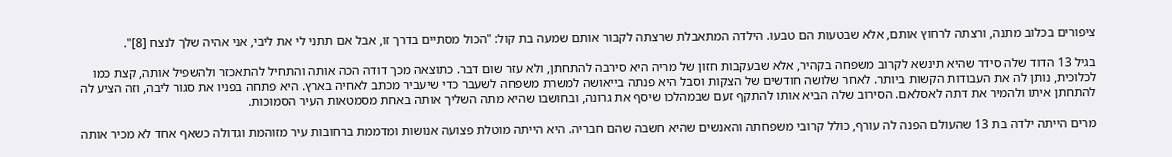ציפורים בכלוב מתנה, ורצתה לרחוץ אותם, אלא שבטעות הם טבעו. הילדה המתאבלת שרצתה לקבור אותם שמעה בת קול: "הכול מסתיים בדרך זו, אבל אם תתני לי את ליבי, אני אהיה שלך לנצח [8]".

בגיל 13 הדוד שלה סידר שהיא תינשא לקרוב משפחה בקהיר, אלא שבעקבות חזון של מריה היא סירבה להתחתן, ולא עזר שום דבר. כתוצאה מכך דודה הכה אותה והתחיל להתאכזר ולהשפיל אותה, קצת כמו לכלוכית, נותן לה את העבודות הקשות ביותר. לאחר שלושה חודשים של הצקות וסבל היא פנתה בייאושה למשרת משפחה לשעבר כדי שיעביר מכתב לאחיה בארץ. היא פתחה בפניו את סגור ליבה, וזה הציע לה להתחתן איתו ולהמיר את דתה לאסלאם. הסירוב שלה הביא אותו להתקף זעם שבמהלכו שיסף את גרונה, ובחושבו שהיא מתה השליך אותה באחת מסמטאות העיר הסמוכות.

מרים הייתה ילדה בת 13 שהעולם הפנה לה עורף, כולל קרובי משפחתה והאנשים שהיא חשבה שהם חבריה. היא הייתה מוטלת פצועה אנושות ומדממת ברחובות עיר מזוהמת וגדולה כשאף אחד לא מכיר אותה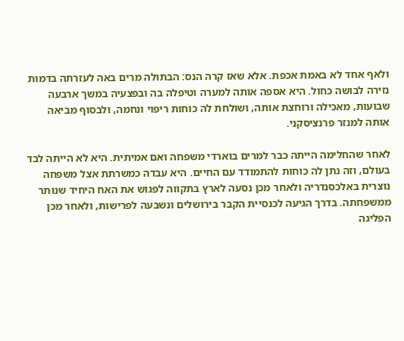ולאף אחד לא באמת אכפת. אלא שאז קרה הנס: הבתולה מרים באה לעזרתה בדמות נזירה לבושה כחול. היא אספה אותה למערה וטיפלה בה ובפצעיה במשך ארבעה שבועות, מאכילה ורוחצת אותה, ושולחת לה כוחות ריפוי ונחמה, ולבסוף מביאה אותה למנזר פרנציסקני.

לאחר שהחלימה הייתה כבר למרים בוארדי משפחה ואם אמיתית. היא לא הייתה לבד בעולם, וזה נתן לה כוחות להתמודד עם החיים. היא עבדה כמשרתת אצל משפחה נוצרית באלכסנדריה ולאחר מכן נסעה לארץ בתקווה לפגוש את האח היחיד שנותר ממשפחתה. בדרך הגיעה לכנסיית הקבר בירושלים ונשבעה לפרישות, ולאחר מכן הפליגה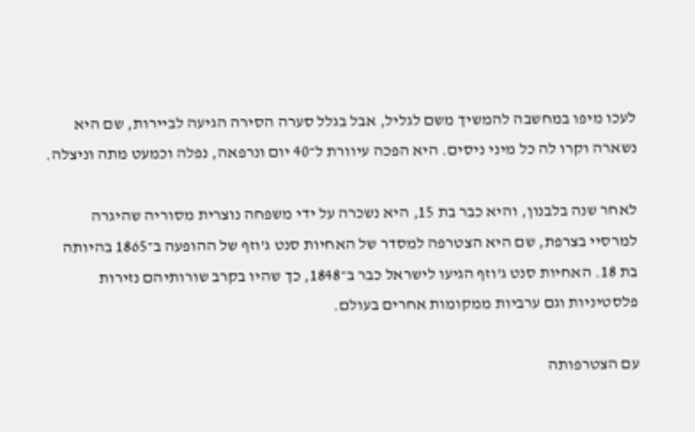לעכו מיפו במחשבה להמשיך משם לגליל, אבל בגלל סערה הסירה הגיעה לביירות, שם היא נשארה וקרו לה כל מיני ניסים. היא הפכה עיוורת ל־40 יום ונרפאה, נפלה וכמעט מתה וניצלה.

לאחר שנה בלבנון, והיא כבר בת 15, היא נשכרה על ידי משפחה נוצרית מסוריה שהיגרה למרסיי בצרפת, שם היא הצטרפה למסדר של האחיות סנט ג'וזף של ההופעה ב־1865 בהיותה בת 18. האחיות סנט ג'וזף הגיעו לישראל כבר ב־1848, כך שהיו בקרב שורותיהם נזירות פלסטיניות וגם ערביות ממקומות אחרים בעולם.

עם הצטרפותה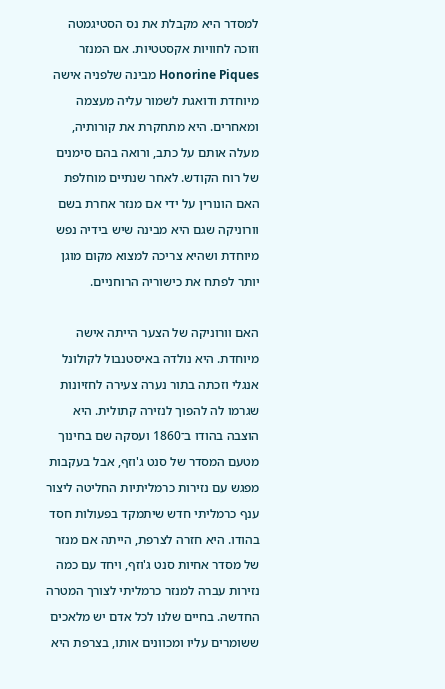למסדר היא מקבלת את נס הסטיגמטה וזוכה לחוויות אקסטטיות. אם המנזר Honorine Piques מבינה שלפניה אישה מיוחדת ודואגת לשמור עליה מעצמה ומאחרים. היא מתחקרת את קורותיה, מעלה אותם על כתב, ורואה בהם סימנים של רוח הקודש. לאחר שנתיים מוחלפת האם הונורין על ידי אם מנזר אחרת בשם וורוניקה שגם היא מבינה שיש בידיה נפש מיוחדת ושהיא צריכה למצוא מקום מוגן יותר לפתח את כישוריה הרוחניים.

האם וורוניקה של הצער הייתה אישה מיוחדת. היא נולדה באיסטנבול לקולונל אנגלי וזכתה בתור נערה צעירה לחזיונות שגרמו לה להפוך לנזירה קתולית. היא הוצבה בהודו ב־1860 ועסקה שם בחינוך מטעם המסדר של סנט ג'וזף, אבל בעקבות מפגש עם נזירות כרמליתיות החליטה ליצור ענף כרמליתי חדש שיתמקד בפעולות חסד בהודו. היא חזרה לצרפת, הייתה אם מנזר של מסדר אחיות סנט ג'וזף, ויחד עם כמה נזירות עברה למנזר כרמליתי לצורך המטרה החדשה. בחיים שלנו לכל אדם יש מלאכים ששומרים עליו ומכוונים אותו, בצרפת היא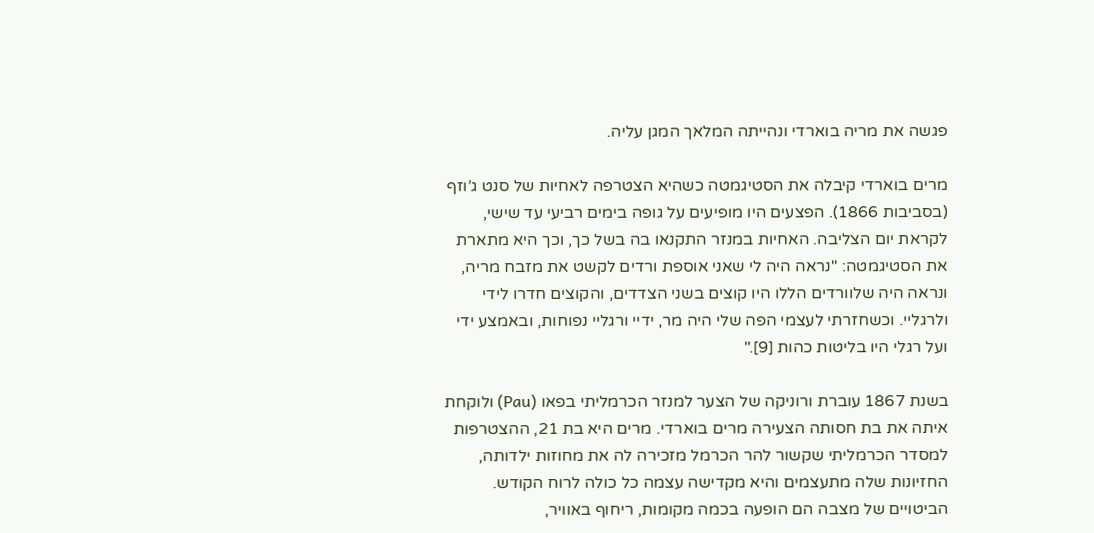פגשה את מריה בוארדי ונהייתה המלאך המגן עליה.

מרים בוארדי קיבלה את הסטיגמטה כשהיא הצטרפה לאחיות של סנט ג’וזף (בסביבות 1866). הפצעים היו מופיעים על גופה בימים רביעי עד שישי, לקראת יום הצליבה. האחיות במנזר התקנאו בה בשל כך, וכך היא מתארת את הסטיגמטה: "נראה היה לי שאני אוספת ורדים לקשט את מזבח מריה, ונראה היה שלוורדים הללו היו קוצים בשני הצדדים, והקוצים חדרו לידי ולרגליי. וכשחזרתי לעצמי הפה שלי היה מר, ידיי ורגליי נפוחות, ובאמצע ידי ועל רגלי היו בליטות כהות [9]."

בשנת 1867 עוברת ורוניקה של הצער למנזר הכרמליתי בפאו (Pau) ולוקחת איתה את בת חסותה הצעירה מרים בוארדי. מרים היא בת 21, ההצטרפות למסדר הכרמליתי שקשור להר הכרמל מזכירה לה את מחוזות ילדותה, החזיונות שלה מתעצמים והיא מקדישה עצמה כל כולה לרוח הקודש. הביטויים של מצבה הם הופעה בכמה מקומות, ריחוף באוויר,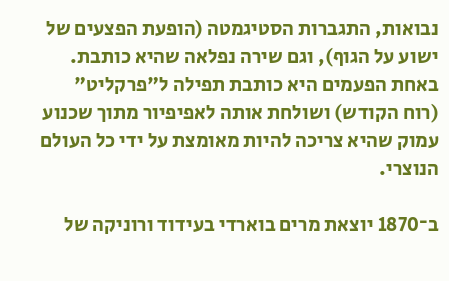נבואות, התגברות הסטיגמטה (הופעת הפצעים של ישוע על הגוף), וגם שירה נפלאה שהיא כותבת. באחת הפעמים היא כותבת תפילה ל"פרקליט" (רוח הקודש) ושולחת אותה לאפיפיור מתוך שכנוע עמוק שהיא צריכה להיות מאומצת על ידי כל העולם הנוצרי.

ב־1870 יוצאת מרים בוארדי בעידוד ורוניקה של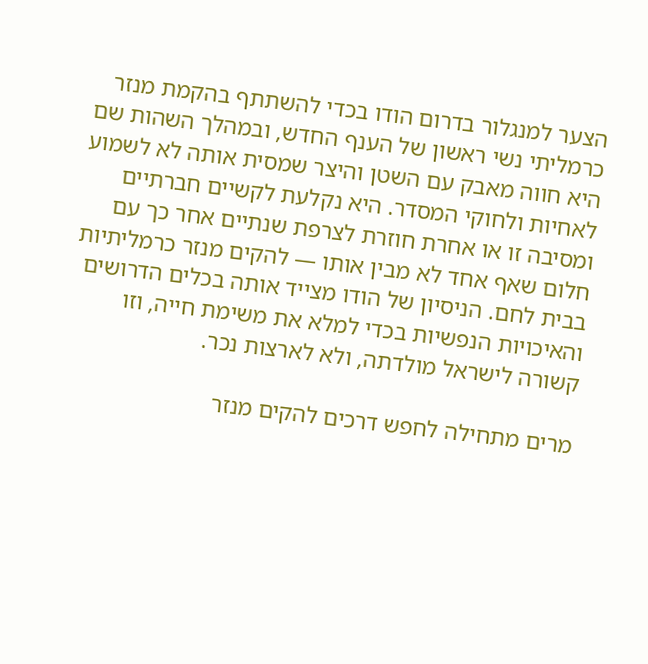הצער למנגלור בדרום הודו בכדי להשתתף בהקמת מנזר כרמליתי נשי ראשון של הענף החדש, ובמהלך השהות שם היא חווה מאבק עם השטן והיצר שמסית אותה לא לשמוע לאחיות ולחוקי המסדר. היא נקלעת לקשיים חברתיים ומסיבה זו או אחרת חוזרת לצרפת שנתיים אחר כך עם חלום שאף אחד לא מבין אותו — להקים מנזר כרמליתיות בבית לחם. הניסיון של הודו מצייד אותה בכלים הדרושים והאיכויות הנפשיות בכדי למלא את משימת חייה, וזו קשורה לישראל מולדתה, ולא לארצות נכר.

מרים מתחילה לחפש דרכים להקים מנזר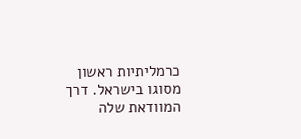כרמליתיות ראשון מסוגו בישראל. דרך המוודאת שלה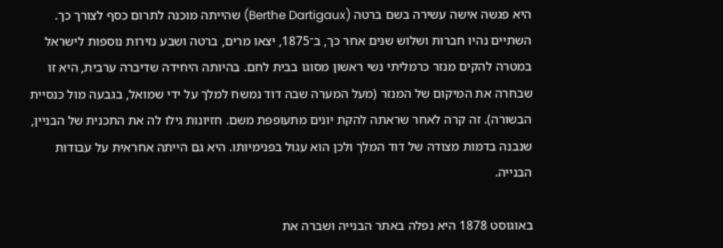היא פגשה אישה עשירה בשם ברטה (Berthe Dartigaux) שהייתה מוכנה לתרום כסף לצורך כך. השתיים נהיו חברות ושלוש שנים אחר כך, ב־1875, יצאו מרים, ברטה ושבע נזירות נוספות לישראל במטרה להקים מנזר כרמליתי נשי ראשון מסוגו בבית לחם. בהיותה היחידה שדיברה ערבית, היא זו שבחרה את המיקום של המנזר (מעל המערה שבה דוד נמשח למלך על ידי שמואל, בגבעה מול כנסיית הבשורה). זה קרה לאחר שראתה להקת יונים מתעופפת משם. חזיונות גילו לה את התכנית של הבניין, שנבנה בדמות מצודה של דוד המלך ולכן הוא עגול בפנימיותו. היא גם הייתה אחראית על עבודות הבנייה.

באוגוסט 1878 היא נפלה באתר הבנייה ושברה את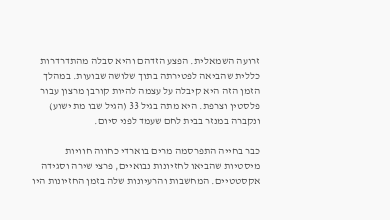זרועה השמאלית. הפצע הזדהם והיא סבלה מהתדרדרות כללית שהביאה לפטירתה בתוך שלושה שבועות. במהלך הזמן הזה היא קיבלה על עצמה להיות קורבן מרצון עבור פלסטין וצרפת. היא מתה בגיל 33 (הגיל שבו מת ישוע) ונקברה במנזר בבית לחם שעמד לפני סיום.

כבר בחייה התפרסמה מרים בוארדי כחווה חוויות מיסטיות שהביאו לחזיונות נבואיים, פרצי שירה וסגידה אקסטטיים. המחשבות והרעיונות שלה בזמן החזיונות היו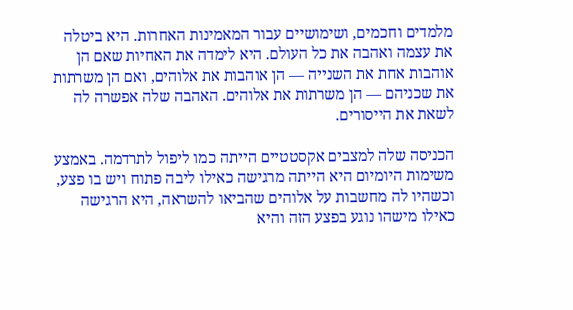מלמדים וחכמים, ושימושיים עבור המאמינות האחרות. היא ביטלה את עצמה ואהבה את כל העולם. היא לימדה את האחיות שאם הן אוהבות אחת את השנייה — הן אוהבות את אלוהים, ואם הן משרתות את שכניהם — הן משרתות את אלוהים. האהבה שלה אפשרה לה לשאת את הייסורים.

הכניסה שלה למצבים אקסטטיים הייתה כמו ליפול לתרדמה. באמצע משימות היומיום היא הייתה מרגישה כאילו ליבה פתוח ויש בו פצע, וכשהיו לה מחשבות על אלוהים שהביאו להשראה, היא הרגישה כאילו מישהו נוגע בפצע הזה והיא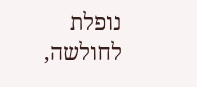נופלת לחולשה,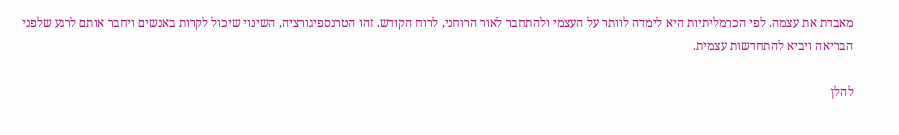מאבדת את עצמה. לפי הכרמליתיות היא לימדה לוותר על העצמי ולהתחבר לאור הרוחני, לרוח הקודש. זהו הטרנספיגורציה, השינוי שיכול לקרות באנשים ויחבר אותם לרגע שלפני הבריאה ויביא להתחדשות עצמית.

להלן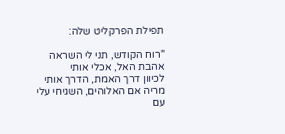תפילת הפרקליט שלה:

"רוח הקודש, תני לי השראה
אהבת האל, אכלי אותי
לכיוון דרך האמת, הדרך אותי
מריה אם האלוהים, השגיחי עלי
עם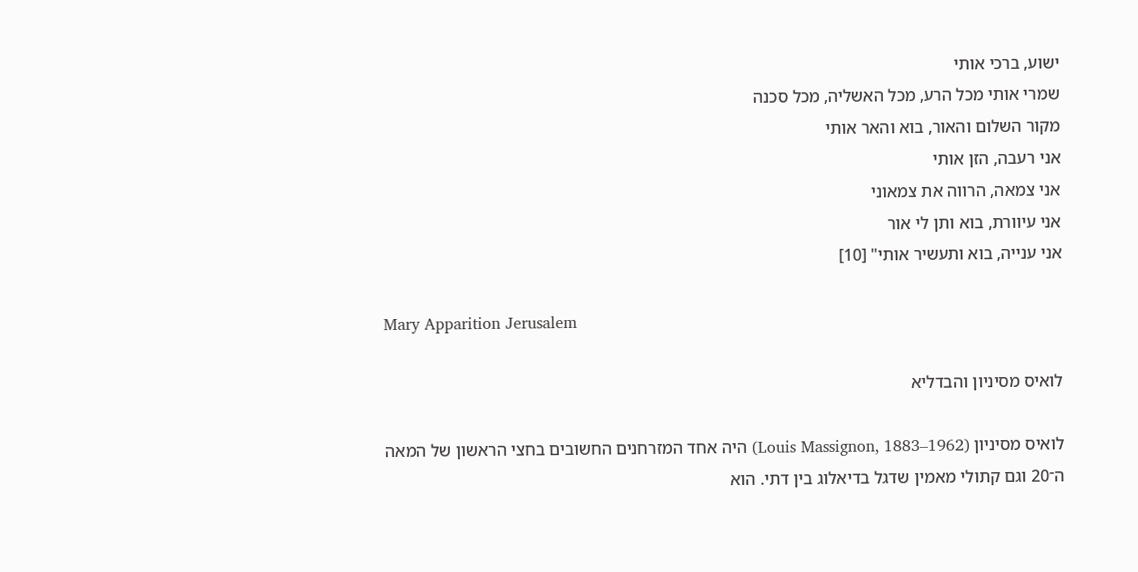ישוע, ברכי אותי
שמרי אותי מכל הרע, מכל האשליה, מכל סכנה
מקור השלום והאור, בוא והאר אותי
אני רעבה, הזן אותי
אני צמאה, הרווה את צמאוני
אני עיוורת, בוא ותן לי אור
אני ענייה, בוא ותעשיר אותי" [10]

Mary Apparition Jerusalem

לואיס מסיניון והבדליא

לואיס מסיניון (Louis Massignon, 1883–1962) היה אחד המזרחנים החשובים בחצי הראשון של המאה ה־20 וגם קתולי מאמין שדגל בדיאלוג בין דתי. הוא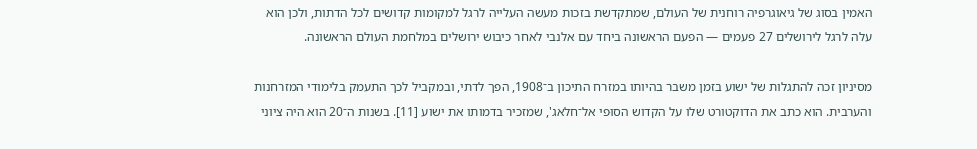האמין בסוג של גיאוגרפיה רוחנית של העולם, שמתקדשת בזכות מעשה העלייה לרגל למקומות קדושים לכל הדתות, ולכן הוא עלה לרגל לירושלים 27 פעמים — הפעם הראשונה ביחד עם אלנבי לאחר כיבוש ירושלים במלחמת העולם הראשונה.

מסיניון זכה להתגלות של ישוע בזמן משבר בהיותו במזרח התיכון ב־1908, הפך לדתי, ובמקביל לכך התעמק בלימודי המזרחנות והערבית. הוא כתב את הדוקטורט שלו על הקדוש הסוּפי אל־חלאג', שמזכיר בדמותו את ישוע [11]. בשנות ה־20 הוא היה ציוני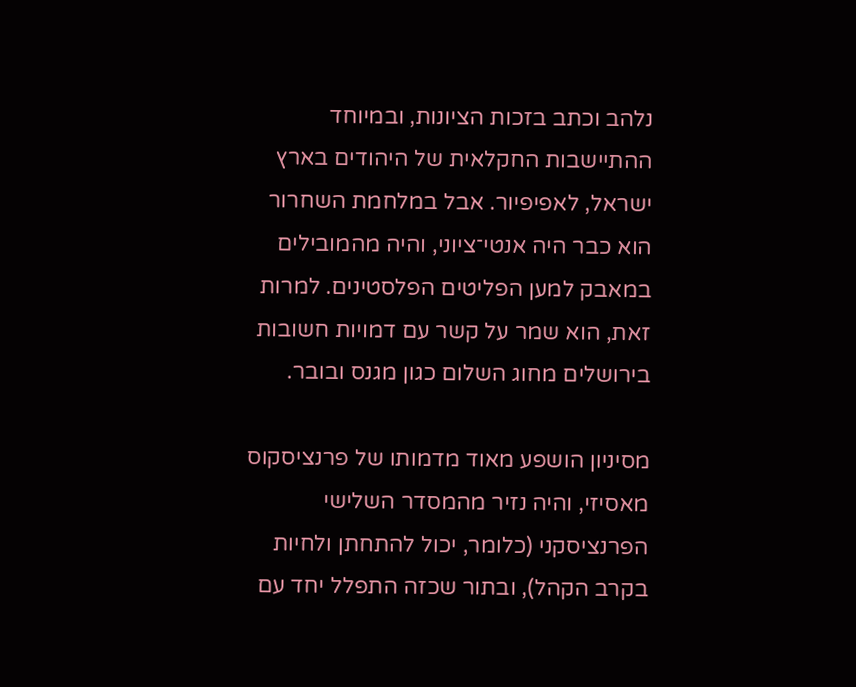נלהב וכתב בזכות הציונות, ובמיוחד ההתיישבות החקלאית של היהודים בארץ ישראל, לאפיפיור. אבל במלחמת השחרור הוא כבר היה אנטי־ציוני, והיה מהמובילים במאבק למען הפליטים הפלסטינים. למרות זאת, הוא שמר על קשר עם דמויות חשובות בירושלים מחוג השלום כגון מגנס ובובר.

מסיניון הושפע מאוד מדמותו של פרנציסקוס מאסיזי, והיה נזיר מהמסדר השלישי הפרנציסקני (כלומר, יכול להתחתן ולחיות בקרב הקהל), ובתור שכזה התפלל יחד עם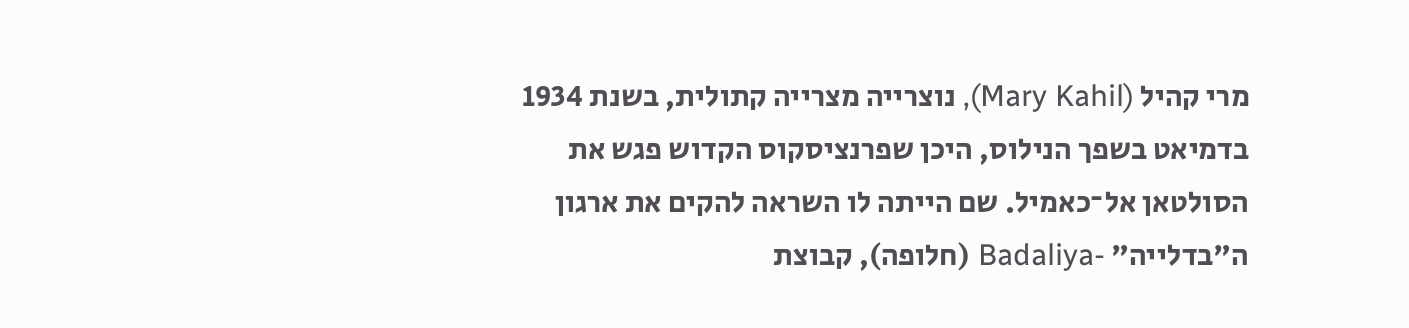מרי קהיל (Mary Kahil), נוצרייה מצרייה קתולית, בשנת 1934 בדמיאט בשפך הנילוס, היכן שפרנציסקוס הקדוש פגש את הסולטאן אל־כאמיל. שם הייתה לו השראה להקים את ארגון ה"בדלייה" -Badaliya (חלופה), קבוצת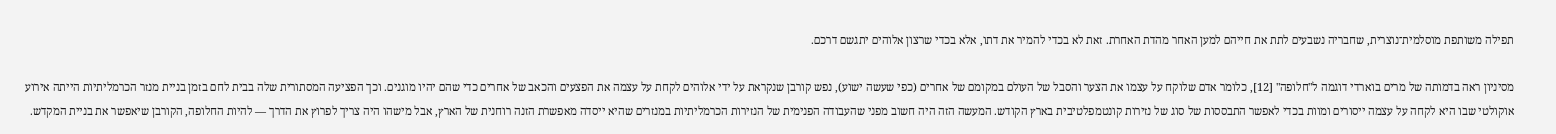תפילה משותפת מוסלמית־נוצרית, שחבריה נשבעים לתת את חייהם למען האחר מהדת האחרת. זאת לא בכדי להמיר את דתו, אלא בכדי שרצון אלוהים יתגשם דרכם.

מסיניון ראה בדמותה של מרים בוארדי דוגמה ל"חלופה" [12], כלומר אדם שלוקח על עצמו את הצער והסבל של העולם במקומם של אחרים (כפי שעשה ישוע), נפש קורבן שנקראת על ידי אלוהים לקחת על עצמה את הפצעים והכאב של אחרים כדי שהם יהיו מוגנים. וכך הפציעה המסתורית שלה בבית לחם בזמן בניית מנזר הכרמליתיות הייתה אירוע אוקולטי שבו היא לקחה על עצמה ייסורים ומוות בכדי לאפשר התבססות של סוג של נזירות קונטמפלטיבית בארץ הקודש. המעשה הזה היה חשוב מפני שהעבודה הפנימית של הנזירות הכרמליתיות במנזרים שהיא ייסדה מאפשרת הזנה רוחנית של הארץ, אבל מישהו היה צריך לפרוץ את הדרך — להיות החלופה, הקורבן שיאפשר את בניית המקדש.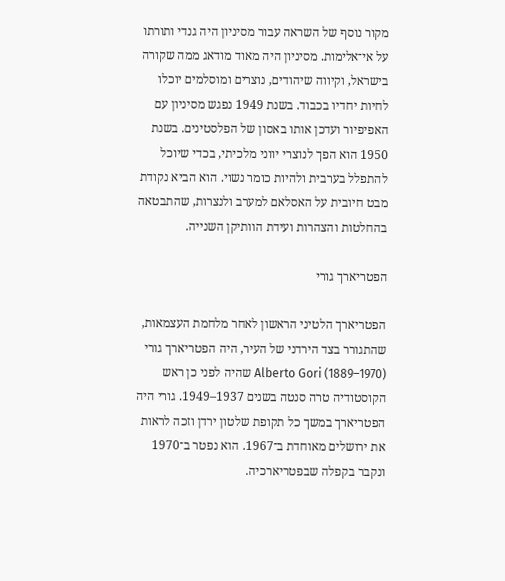מקור נוסף של השראה עבור מסיניון היה גנדי ותורתו על אי־אלימות. מסיניון היה מאוד מודאג ממה שקורה בישראל, וקיווה שיהודים, נוצרים ומוסלמים יוכלו לחיות יחדיו בכבוד. בשנת 1949 נפגש מסיניון עם האפיפיור ועדכן אותו באסון של הפלסטינים. בשנת 1950 הוא הפך לנוצרי יווני מלכיתי, בכדי שיוכל להתפלל בערבית ולהיות כומר נשוי. הוא הביא נקודת מבט חיובית על האסלאם למערב ולנצרות, שהתבטאה בהחלטות והצהרות ועידת הוותיקן השנייה.

הפטריארך גורי

הפטריארך הלטיני הראשון לאחר מלחמת העצמאות, שהתגורר בצד הירדני של העיר, היה הפטריארך גורי Alberto Gori (1889–1970) שהיה לפני כן ראש הקוסטודיה טרה סנטה בשנים 1937–1949. גורי היה הפטריארך במשך כל תקופת שלטון ירדן וזכה לראות את ירושלים מאוחדת ב־1967. הוא נפטר ב־1970 ונקבר בקפלה שבפטריארכיה.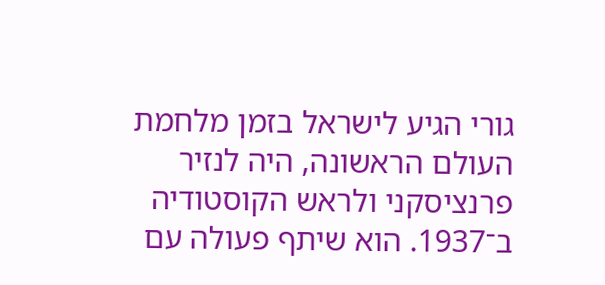גורי הגיע לישראל בזמן מלחמת העולם הראשונה, היה לנזיר פרנציסקני ולראש הקוסטודיה ב־1937. הוא שיתף פעולה עם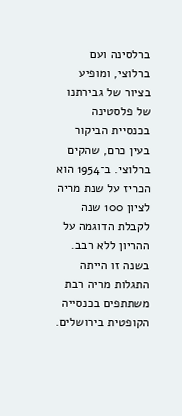ברלסינה ועם ברלוצי, ומופיע בציור של גבירתנו של פלסטינה בכנסיית הביקור בעין כרם, שהקים ברלוצי. ב־1954 הוא הכריז על שנת מריה לציון 100 שנה לקבלת הדוגמה על ההריון ללא רבב. בשנה זו הייתה התגלות מריה רבת משתתפים בכנסייה הקופטית בירושלים.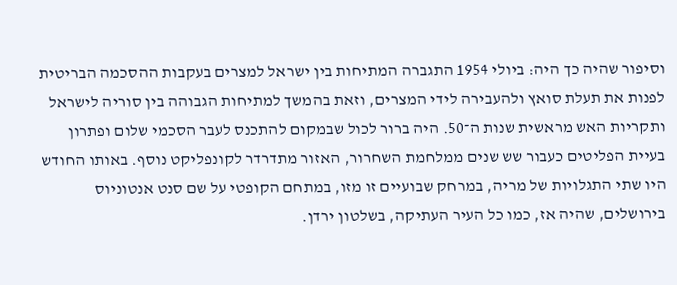וסיפור שהיה כך היה: ביולי 1954 התגברה המתיחות בין ישראל למצרים בעקבות ההסכמה הבריטית לפנות את תעלת סואץ ולהעבירה לידי המצרים, וזאת בהמשך למתיחות הגבוהה בין סוריה לישראל ותקריות האש מראשית שנות ה־50. היה ברור לכול שבמקום להתכנס לעבר הסכמי שלום ופתרון בעיית הפליטים כעבור שש שנים ממלחמת השחרור, האזור מתדרדר לקונפליקט נוסף. באותו החודש היו שתי התגלויות של מריה, במרחק שבועיים זו מזו, במתחם הקופטי על שם סנט אנטוניוס בירושלים, שהיה אז, כמו כל העיר העתיקה, בשלטון ירדן.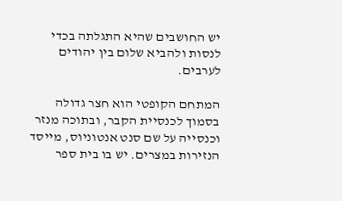יש החושבים שהיא התגלתה בכדי לנסות ולהביא שלום בין יהודים לערבים.

המתחם הקופטי הוא חצר גדולה בסמוך לכנסיית הקבר, ובתוכה מנזר וכנסייה על שם סנט אנטוניוס, מייסד הנזירות במצרים. יש בו בית ספר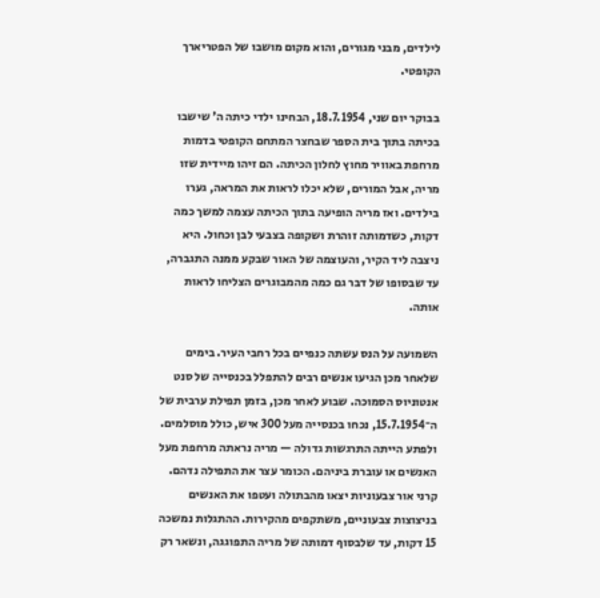לילדים, מבני מגורים, והוא מקום מושבו של הפטריארך הקופטי.

בבוקר יום שני, 18.7.1954, הבחינו ילדי כיתה ה' שישבו בכיתה בתוך בית הספר שבחצר המתחם הקופטי בדמות מרחפת באוויר מחוץ לחלון הכיתה. הם זיהו מיידית שזו מריה, אבל המורים, שלא יכלו לראות את המראה, גערו בילדים. ואז מריה הופיעה בתוך הכיתה עצמה למשך כמה דקות, כשדמותה זוהרת ושקופה בצבעי לבן וכחול. היא ניצבה ליד הקיר, והעוצמה של האור שבקע ממנה התגברה, עד שבסופו של דבר גם כמה מהמבוגרים הצליחו לראות אותה.

השמועה על הנס עשתה כנפיים בכל רחבי העיר. בימים שלאחר מכן הגיעו אנשים רבים להתפלל בכנסייה של סנט אנטוניוס הסמוכה. שבוע לאחר מכן, בזמן תפילת ערבית של ה־15.7.1954, נכחו בכנסייה מעל 300 איש, כולל מוסלמים. ולפתע הייתה התרגשות גדולה — מריה נראתה מרחפת מעל האנשים או עוברת ביניהם. הכומר עצר את התפילה נדהם. קרני אור צבעוניות יצאו מהבתולה ועטפו את האנשים בניצוצות צבעוניים, משתקפים מהקירות. ההתגלות נמשכה 15 דקות, עד שלבסוף דמותה של מריה התפוגגה, ונשאר רק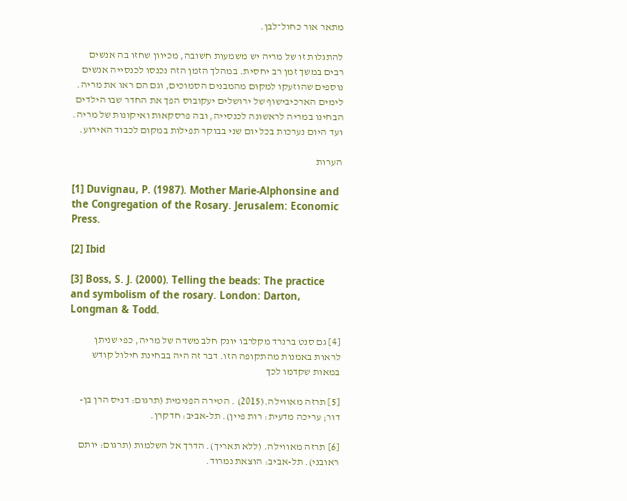מתאר אור כחול־לבן.

להתגלות זו של מריה יש משמעות חשובה, מכיוון שחזו בה אנשים רבים במשך זמן רב יחסית. במהלך הזמן הזה נכנסו לכנסייה אנשים נוספים שהוזעקו למקום מהמבנים הסמוכים, וגם הם ראו את מריה. לימים הארכיבישוף של ירושלים יעקובוס הפך את החדר שבו הילדים הבחינו במריה לראשונה לכנסייה, ובה פרסקאות ואיקונות של מריה. ועד היום נערכות בכל יום שני בבוקר תפילות במקום לכבוד האירוע.

הערות

[1] Duvignau, P. (1987). Mother Marie‑Alphonsine and the Congregation of the Rosary. Jerusalem: Economic Press.

[2] Ibid

[3] Boss, S. J. (2000). Telling the beads: The practice and symbolism of the rosary. London: Darton, Longman & Todd.

[4] גם סנט ברנרד מקלרבו יונק חלב משדה של מריה, כפי שניתן לראות באמנות מהתקופה הזו. דבר זה היה בבחינת חילול קודש במאות שקדמו לכך

[5] תרזה מאווילה.(2015) . הטירה הפנימית (תרגום: דניס הרן בן-דור; עריכה מדעית: רות פיין). תל-אביב: חדקרן.

[6] תרזה מאווילה. (ללא תאריך). הדרך אל השלמות (תרגום: יותם ראובני). תל-אביב: הוצאת נמרוד.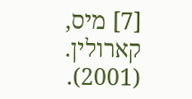[7] מיס, קארולין. (2001).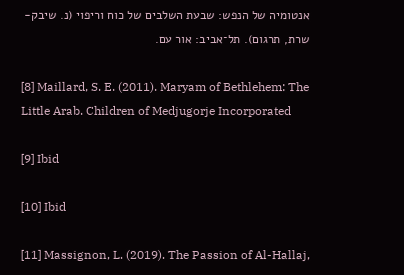אנטומיה של הנפש: שבעת השלבים של כוח וריפוי (נ. שיבק-שרת, תרגום). תל־אביב: אור עם.

[8] Maillard, S. E. (2011). Maryam of Bethlehem: The Little Arab. Children of Medjugorje Incorporated

[9] Ibid

[10] Ibid

[11] Massignon, L. (2019). The Passion of Al-Hallaj,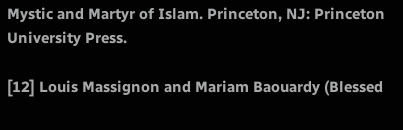Mystic and Martyr of Islam. Princeton, NJ: Princeton University Press.

[12] Louis Massignon and Mariam Baouardy (Blessed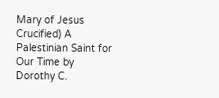Mary of Jesus Crucified) A Palestinian Saint for Our Time by Dorothy C.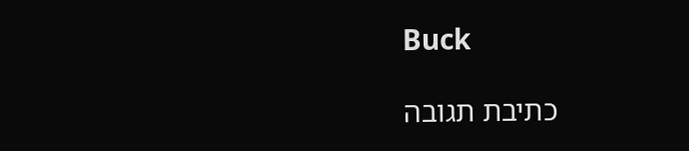Buck

כתיבת תגובה